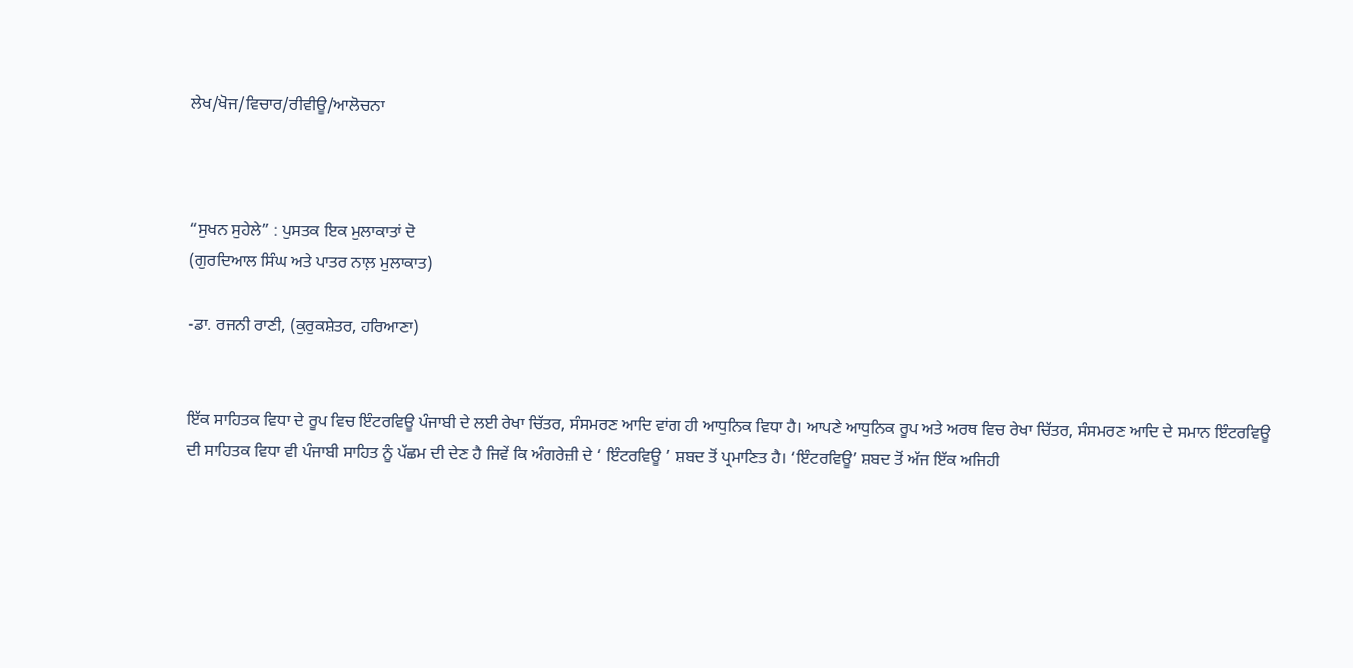ਲੇਖ/ਖੋਜ/ਵਿਚਾਰ/ਰੀਵੀਊ/ਆਲੋਚਨਾ



“ਸੁਖਨ ਸੁਹੇਲੇ” : ਪੁਸਤਕ ਇਕ ਮੁਲਾਕਾਤਾਂ ਦੋ
(ਗੁਰਦਿਆਲ ਸਿੰਘ ਅਤੇ ਪਾਤਰ ਨਾਲ਼ ਮੁਲਾਕਾਤ)

-ਡਾ. ਰਜਨੀ ਰਾਣੀ, (ਕੁਰੁਕਸ਼ੇਤਰ, ਹਰਿਆਣਾ)


ਇੱਕ ਸਾਹਿਤਕ ਵਿਧਾ ਦੇ ਰੂਪ ਵਿਚ ਇੰਟਰਵਿਊ ਪੰਜਾਬੀ ਦੇ ਲਈ ਰੇਖਾ ਚਿੱਤਰ, ਸੰਸਮਰਣ ਆਦਿ ਵਾਂਗ ਹੀ ਆਧੁਨਿਕ ਵਿਧਾ ਹੈ। ਆਪਣੇ ਆਧੁਨਿਕ ਰੂਪ ਅਤੇ ਅਰਥ ਵਿਚ ਰੇਖਾ ਚਿੱਤਰ, ਸੰਸਮਰਣ ਆਦਿ ਦੇ ਸਮਾਨ ਇੰਟਰਵਿਊ ਦੀ ਸਾਹਿਤਕ ਵਿਧਾ ਵੀ ਪੰਜਾਬੀ ਸਾਹਿਤ ਨੂੰ ਪੱਛਮ ਦੀ ਦੇਣ ਹੈ ਜਿਵੇਂ ਕਿ ਅੰਗਰੇਜ਼ੀ ਦੇ ‘ ਇੰਟਰਵਿਊ ’ ਸ਼ਬਦ ਤੋਂ ਪ੍ਰਮਾਣਿਤ ਹੈ। ‘ਇੰਟਰਵਿਊ’ ਸ਼ਬਦ ਤੋਂ ਅੱਜ ਇੱਕ ਅਜਿਹੀ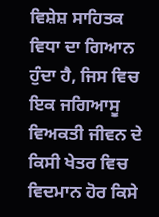ਵਿਸ਼ੇਸ਼ ਸਾਹਿਤਕ ਵਿਧਾ ਦਾ ਗਿਆਨ ਹੁੰਦਾ ਹੈ, ਜਿਸ ਵਿਚ ਇਕ ਜਗਿਆਸੂ ਵਿਅਕਤੀ ਜੀਵਨ ਦੇ ਕਿਸੀ ਖੇਤਰ ਵਿਚ ਵਿਦਮਾਨ ਹੋਰ ਕਿਸੇ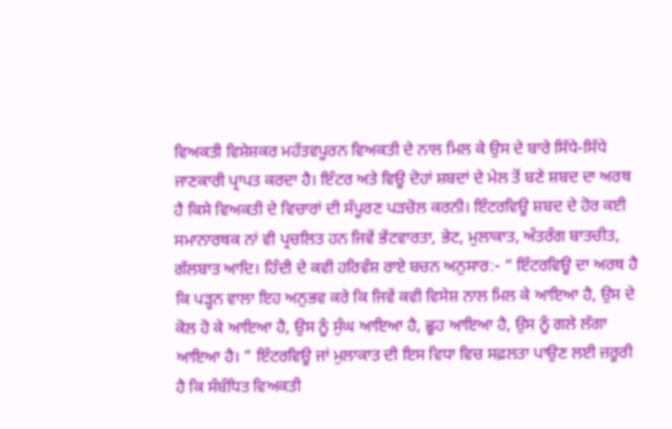ਵਿਅਕਤੀ ਵਿਸ਼ੇਸ਼ਕਰ ਮਹੱਤਵਪੂਰਨ ਵਿਅਕਤੀ ਦੇ ਨਾਲ ਮਿਲ ਕੇ ਉਸ ਦੇ ਬਾਰੇ ਸਿੱਧੇ-ਸਿੱਧੇ ਜਾਣਕਾਰੀ ਪ੍ਰਾਪਤ ਕਰਦਾ ਹੈ। ਇੰਟਰ ਅਤੇ ਵਿਊ ਦੋਹਾਂ ਸ਼ਬਦਾਂ ਦੇ ਮੇਲ ਤੋਂ ਬਣੇ ਸ਼ਬਦ ਦਾ ਅਰਥ ਹੈ ਕਿਸੇ ਵਿਅਕਤੀ ਦੇ ਵਿਚਾਰਾਂ ਦੀ ਸੰਪੂਰਣ ਪੜਚੋਲ ਕਰਨੀ। ਇੰਟਰਵਿਊ ਸ਼ਬਦ ਦੇ ਹੋਰ ਕਈ ਸਮਾਨਾਰਥਕ ਨਾਂ ਵੀ ਪ੍ਰਚਲਿਤ ਹਨ ਜਿਵੇਂ ਭੇਂਟਵਾਰਤਾ, ਭੇਟ, ਮੁਲਾਕਾਤ, ਅੰਤਰੰਗ ਬਾਤਚੀਤ, ਗੱਲਬਾਤ ਆਦਿ। ਹਿੰਦੀ ਦੇ ਕਵੀ ਹਰਿਵੰਸ਼ ਰਾਏ ਬਚਨ ਅਨੁਸਾਰ:- “ ਇੰਟਰਵਿਊ ਦਾ ਅਰਥ ਹੈ ਕਿ ਪੜ੍ਹਨ ਵਾਲਾ ਇਹ ਅਨੁਭਵ ਕਰੇ ਕਿ ਜਿਵੇਂ ਕਵੀ ਵਿਸੇਸ਼ ਨਾਲ ਮਿਲ ਕੇ ਆਇਆ ਹੈ, ਉਸ ਦੇ ਕੋਲ ਹੋ ਕੇ ਆਇਆ ਹੈ, ਉਸ ਨੂੰ ਸੁੰਘ ਆਇਆ ਹੈ, ਛੂਹ ਆਇਆ ਹੈ, ਉਸ ਨੂੰ ਗਲੇ ਲੱਗਾ ਆਇਆ ਹੈ। ” ਇੰਟਰਵਿਊ ਜਾਂ ਮੁਲਾਕਾਤ ਦੀ ਇਸ ਵਿਧਾ ਵਿਚ ਸਫ਼ਲਤਾ ਪਾਉਣ ਲਈ ਜ਼ਰੂਰੀ ਹੈ ਕਿ ਸੰਬੰਧਿਤ ਵਿਅਕਤੀ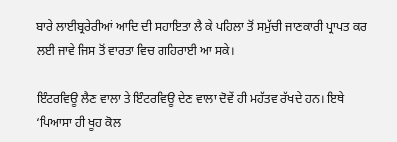ਬਾਰੇ ਲਾਈਬ੍ਰਰੇਰੀਆਂ ਆਦਿ ਦੀ ਸਹਾਇਤਾ ਲੈ ਕੇ ਪਹਿਲਾ ਤੋਂ ਸਮੁੱਚੀ ਜਾਣਕਾਰੀ ਪ੍ਰਾਪਤ ਕਰ ਲਈ ਜਾਵੇ ਜਿਸ ਤੋਂ ਵਾਰਤਾ ਵਿਚ ਗਹਿਰਾਈ ਆ ਸਕੇ।

ਇੰਟਰਵਿਊ ਲੈਣ ਵਾਲਾ ਤੇ ਇੰਟਰਵਿਊ ਦੇਣ ਵਾਲਾ ਦੋਵੇਂ ਹੀ ਮਹੱਤਵ ਰੱਖਦੇ ਹਨ। ਇਥੇ ‘ਪਿਆਸਾ ਹੀ ਖੂਹ ਕੋਲ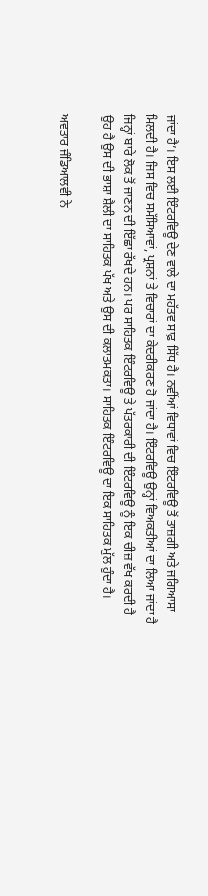ਜਾਂਦਾ ਹੈ’। ਇਸ ਲਈ ਇੰਟਰਵਿਊ ਦੇਣ ਵਾਲੇ ਦਾ ਮਹੱਤਵ ਸਾਫ਼ ਸਿੱਧ ਹੈ। ਨਵੀਂਆਂ ਵਿਧਾਵਾਂ ਵਿਚ ਇੰਟਰਵਿਊ ਤੋਂ ਤਾਜ਼ਗੀ ਅਤੇ ਜਗਿਆਸਾ ਮਿਲਦੀ ਹੈ। ਜਿਸ ਵਿਚ ਸਮੱਸਿਆਵਾਂ, ਪ੍ਰਸ਼ਨਾਂ ਤੇ ਵਿਚਾਰਾਂ ਦਾ ਕੇਦਰੀਕਰਣ ਹੋ ਜਾਂਦਾ ਹੈ। ਇੰਟਰਵਿਊ ਉਨ੍ਹਾਂ ਵਿਅਕਤੀਆਂ ਦਾ ਲਿਆ ਜਾਂਦਾ ਹੈ ਜਿਨ੍ਹਾਂ ਬਾਰੇ ਲੋਕ ਤੋਂ ਜਾਣਨ ਦੀ ਇੱਛਾ ਰੱਖਦੇ ਹਨ। ਪਰ ਸਾਹਿਤਕ ਇੰਟਰਵਿਊ ਤੇ ਪੱਤਰਕਾਰੀ ਦੀ ਇੰਟਰਵਿਊ ਨੂੰ ਇਕ ਚੀਜ਼ ਵੱਖ ਕਰਦੀ ਹੈ ਉਹ ਹੈ ਉਸ ਦੀ ਭਾਸ਼ਾ ਸ਼ੈਲੀ ਦਾ ਸਾਹਿਤਕ ਪੱਖ ਅਤੇ ਉਸ ਦੀ ਕਲਾਤਮਕਤਾ। ਸਾਹਿਤਕ ਇੰਟਰਵਿਊ ਦਾ ਇਕ ਸਾਹਿਤਕ ਮੁੱਲ ਹੁੰਦਾ ਹੈ।

ਅਵਤਾਰ ਜੰਡਿਆਲਵੀ ਨੇ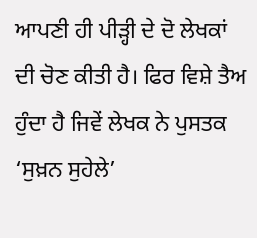ਆਪਣੀ ਹੀ ਪੀੜ੍ਹੀ ਦੇ ਦੋ ਲੇਖਕਾਂ ਦੀ ਚੋਣ ਕੀਤੀ ਹੈ। ਫਿਰ ਵਿਸ਼ੇ ਤੈਅ ਹੁੰਦਾ ਹੈ ਜਿਵੇਂ ਲੇਖਕ ਨੇ ਪੁਸਤਕ ‘ਸੁਖ਼ਨ ਸੁਹੇਲੇ’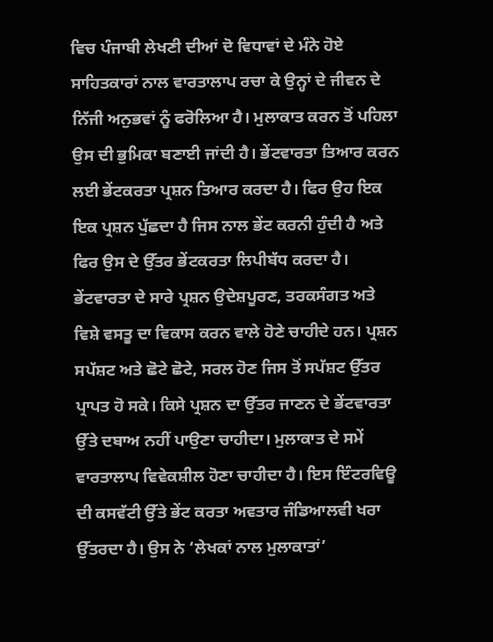ਵਿਚ ਪੰਜਾਬੀ ਲੇਖਣੀ ਦੀਆਂ ਦੋ ਵਿਧਾਵਾਂ ਦੇ ਮੰਨੇ ਹੋਏ ਸਾਹਿਤਕਾਰਾਂ ਨਾਲ ਵਾਰਤਾਲਾਪ ਰਚਾ ਕੇ ਉਨ੍ਹਾਂ ਦੇ ਜੀਵਨ ਦੇ ਨਿੱਜੀ ਅਨੁਭਵਾਂ ਨੂੰ ਫਰੋਲਿਆ ਹੈ। ਮੁਲਾਕਾਤ ਕਰਨ ਤੋਂ ਪਹਿਲਾ ਉਸ ਦੀ ਭੁਮਿਕਾ ਬਣਾਈ ਜਾਂਦੀ ਹੈ। ਭੇਂਟਵਾਰਤਾ ਤਿਆਰ ਕਰਨ ਲਈ ਭੇਂਟਕਰਤਾ ਪ੍ਰਸ਼ਨ ਤਿਆਰ ਕਰਦਾ ਹੈ। ਫਿਰ ਉਹ ਇਕ ਇਕ ਪ੍ਰਸ਼ਨ ਪੁੱਛਦਾ ਹੈ ਜਿਸ ਨਾਲ ਭੇਂਟ ਕਰਨੀ ਹੁੰਦੀ ਹੈ ਅਤੇ ਫਿਰ ਉਸ ਦੇ ਉੱਤਰ ਭੇਂਟਕਰਤਾ ਲਿਪੀਬੱਧ ਕਰਦਾ ਹੈ। ਭੇਂਟਵਾਰਤਾ ਦੇ ਸਾਰੇ ਪ੍ਰਸ਼ਨ ਉਦੇਸ਼ਪੂਰਣ, ਤਰਕਸੰਗਤ ਅਤੇ ਵਿਸ਼ੇ ਵਸਤੂ ਦਾ ਵਿਕਾਸ ਕਰਨ ਵਾਲੇ ਹੋਣੇ ਚਾਹੀਦੇ ਹਨ। ਪ੍ਰਸ਼ਨ ਸਪੱਸ਼ਟ ਅਤੇ ਛੋਟੇ ਛੋਟੇ, ਸਰਲ ਹੋਣ ਜਿਸ ਤੋਂ ਸਪੱਸ਼ਟ ਉੱਤਰ ਪ੍ਰਾਪਤ ਹੋ ਸਕੇ। ਕਿਸੇ ਪ੍ਰਸ਼ਨ ਦਾ ਉੱਤਰ ਜਾਣਨ ਦੇ ਭੇਂਟਵਾਰਤਾ ਉੱਤੇ ਦਬਾਅ ਨਹੀਂ ਪਾਉਣਾ ਚਾਹੀਦਾ। ਮੁਲਾਕਾਤ ਦੇ ਸਮੇਂ ਵਾਰਤਾਲਾਪ ਵਿਵੇਕਸ਼ੀਲ ਹੋਣਾ ਚਾਹੀਦਾ ਹੈ। ਇਸ ਇੰਟਰਵਿਊ ਦੀ ਕਸਵੱਟੀ ਉੱਤੇ ਭੇਂਟ ਕਰਤਾ ਅਵਤਾਰ ਜੰਡਿਆਲਵੀ ਖਰਾ ਉੱਤਰਦਾ ਹੈ। ਉਸ ਨੇ ‘ਲੇਖਕਾਂ ਨਾਲ ਮੁਲਾਕਾਤਾਂ’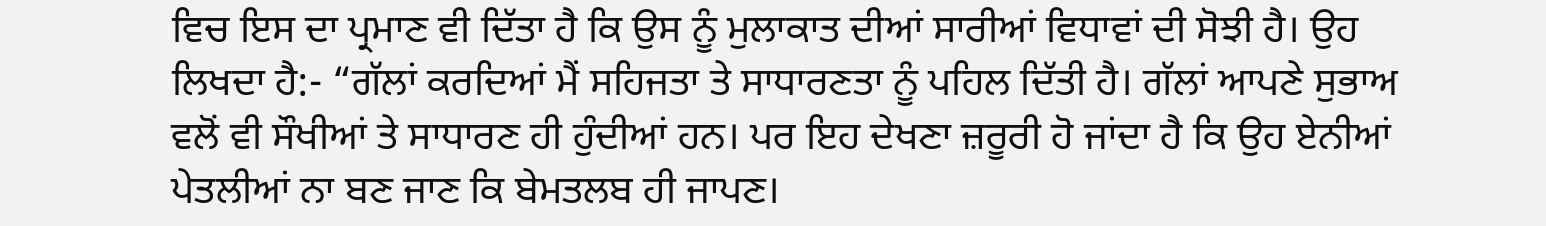ਵਿਚ ਇਸ ਦਾ ਪ੍ਰਮਾਣ ਵੀ ਦਿੱਤਾ ਹੈ ਕਿ ਉਸ ਨੂੰ ਮੁਲਾਕਾਤ ਦੀਆਂ ਸਾਰੀਆਂ ਵਿਧਾਵਾਂ ਦੀ ਸੋਝੀ ਹੈ। ਉਹ ਲਿਖਦਾ ਹੈ:- “ਗੱਲਾਂ ਕਰਦਿਆਂ ਮੈਂ ਸਹਿਜਤਾ ਤੇ ਸਾਧਾਰਣਤਾ ਨੂੰ ਪਹਿਲ ਦਿੱਤੀ ਹੈ। ਗੱਲਾਂ ਆਪਣੇ ਸੁਭਾਅ ਵਲੋਂ ਵੀ ਸੌਖੀਆਂ ਤੇ ਸਾਧਾਰਣ ਹੀ ਹੁੰਦੀਆਂ ਹਨ। ਪਰ ਇਹ ਦੇਖਣਾ ਜ਼ਰੂਰੀ ਹੋ ਜਾਂਦਾ ਹੈ ਕਿ ਉਹ ਏਨੀਆਂ ਪੇਤਲੀਆਂ ਨਾ ਬਣ ਜਾਣ ਕਿ ਬੇਮਤਲਬ ਹੀ ਜਾਪਣ।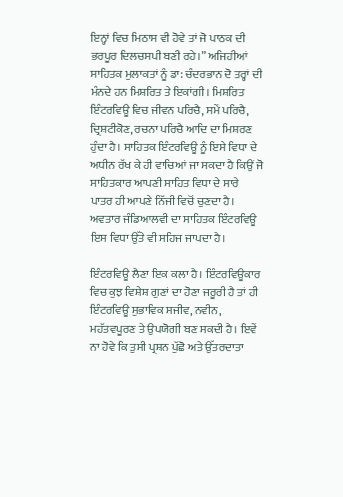ਇਨ੍ਹਾਂ ਵਿਚ ਮਿਠਾਸ ਵੀ ਹੋਵੇ ਤਾਂ ਜੋ ਪਾਠਕ ਦੀ ਭਰਪੂਰ ਦਿਲਚਸਪੀ ਬਣੀ ਰਹੇ।” ਅਜਿਹੀਆਂ ਸਾਹਿਤਕ ਮੁਲਾਕਤਾਂ ਨੂੰ ਡਾ: ਚੰਦਰਭਾਨ ਦੋ ਤਰ੍ਹਾਂ ਦੀ ਮੰਨਦੇ ਹਨ ਮਿਸ਼ਰਿਤ ਤੇ ਇਕਾਂਗੀ। ਮਿਸ਼ਰਿਤ ਇੰਟਰਵਿਊ ਵਿਚ ਜੀਵਨ ਪਰਿਚੈ, ਸਮੇਂ ਪਰਿਚੈ, ਦ੍ਰਿਸ਼ਟੀਕੋਣ, ਰਚਨਾ ਪਰਿਚੈ ਆਦਿ ਦਾ ਮਿਸ਼ਰਣ ਹੁੰਦਾ ਹੈ। ਸਾਹਿਤਕ ਇੰਟਰਵਿਊ ਨੂੰ ਇਸੇ ਵਿਧਾ ਦੇ ਅਧੀਨ ਰੱਖ ਕੇ ਹੀ ਵਾਚਿਆਂ ਜਾ ਸਕਦਾ ਹੈ ਕਿਉਂ ਜੋ ਸਾਹਿਤਕਾਰ ਆਪਣੀ ਸਾਹਿਤ ਵਿਧਾ ਦੇ ਸਾਰੇ ਪਾਤਰ ਹੀ ਆਪਣੇ ਨਿੱਜੀ ਵਿਚੋਂ ਚੁਣਦਾ ਹੈ। ਅਵਤਾਰ ਜੰਡਿਆਲਵੀ ਦਾ ਸਾਹਿਤਕ ਇੰਟਰਵਿਊ ਇਸ ਵਿਧਾ ਉੱਤੇ ਵੀ ਸਹਿਜ ਜਾਪਦਾ ਹੈ।

ਇੰਟਰਵਿਊ ਲੈਣਾ ਇਕ ਕਲਾ ਹੈ। ਇੰਟਰਵਿਊਕਾਰ ਵਿਚ ਕੁਝ ਵਿਸ਼ੇਸ਼ ਗੁਣਾਂ ਦਾ ਹੋਣਾ ਜਰੂਰੀ ਹੈ ਤਾਂ ਹੀ ਇੰਟਰਵਿਊ ਸੁਭਾਵਿਕ ਸਜੀਵ, ਨਵੀਨ, ਮਹੱਤਵਪੂਰਣ ਤੇ ਉਪਯੋਗੀ ਬਣ ਸਕਦੀ ਹੈ। ਇਵੇਂ ਨਾ ਹੋਵੇ ਕਿ ਤੁਸੀ ਪ੍ਰਸ਼ਨ ਪੁੱਛੋ ਅਤੇ ਉੱਤਰਦਾਤਾ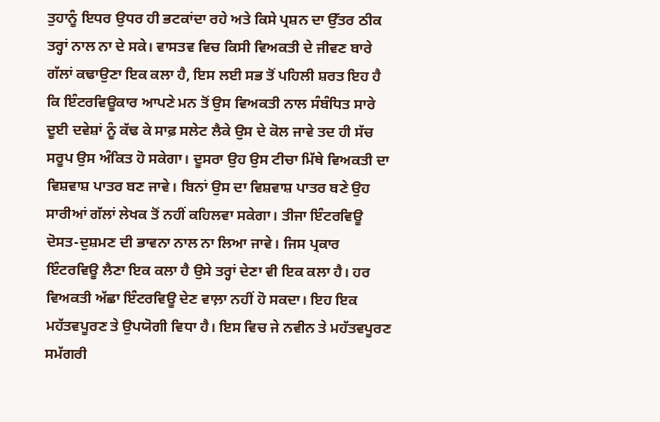ਤੁਹਾਨੂੰ ਇਧਰ ਉਧਰ ਹੀ ਭਟਕਾਂਦਾ ਰਹੇ ਅਤੇ ਕਿਸੇ ਪ੍ਰਸ਼ਨ ਦਾ ਉੱਤਰ ਠੀਕ ਤਰ੍ਹਾਂ ਨਾਲ ਨਾ ਦੇ ਸਕੇ। ਵਾਸਤਵ ਵਿਚ ਕਿਸੀ ਵਿਅਕਤੀ ਦੇ ਜੀਵਣ ਬਾਰੇ ਗੱਲਾਂ ਕਢਾਉਣਾ ਇਕ ਕਲਾ ਹੈ, ਇਸ ਲਈ ਸਭ ਤੋਂ ਪਹਿਲੀ ਸ਼ਰਤ ਇਹ ਹੈ ਕਿ ਇੰਟਰਵਿਊਕਾਰ ਆਪਣੇ ਮਨ ਤੋਂ ਉਸ ਵਿਅਕਤੀ ਨਾਲ ਸੰਬੰਧਿਤ ਸਾਰੇ ਦੂਈ ਦਵੇਸ਼ਾਂ ਨੂੰ ਕੱਢ ਕੇ ਸਾਫ਼ ਸਲੇਟ ਲੈਕੇ ਉਸ ਦੇ ਕੋਲ ਜਾਵੇ ਤਦ ਹੀ ਸੱਚ ਸਰੂਪ ਉਸ ਅੰਕਿਤ ਹੋ ਸਕੇਗਾ। ਦੂਸਰਾ ਉਹ ਉਸ ਟੀਚਾ ਮਿੱਥੇ ਵਿਅਕਤੀ ਦਾ ਵਿਸ਼ਵਾਸ਼ ਪਾਤਰ ਬਣ ਜਾਵੇ। ਬਿਨਾਂ ਉਸ ਦਾ ਵਿਸ਼ਵਾਸ਼ ਪਾਤਰ ਬਣੇ ਉਹ ਸਾਰੀਆਂ ਗੱਲਾਂ ਲੇਖਕ ਤੋਂ ਨਹੀਂ ਕਹਿਲਵਾ ਸਕੇਗਾ। ਤੀਜਾ ਇੰਟਰਵਿਊ ਦੋਸਤ-ਦੁਸ਼ਮਣ ਦੀ ਭਾਵਨਾ ਨਾਲ ਨਾ ਲਿਆ ਜਾਵੇ। ਜਿਸ ਪ੍ਰਕਾਰ ਇੰਟਰਵਿਊ ਲੈਣਾ ਇਕ ਕਲਾ ਹੈ ਉਸੇ ਤਰ੍ਹਾਂ ਦੇਣਾ ਵੀ ਇਕ ਕਲਾ ਹੈ। ਹਰ ਵਿਅਕਤੀ ਅੱਛਾ ਇੰਟਰਵਿਊ ਦੇਣ ਵਾਲ਼ਾ ਨਹੀਂ ਹੋ ਸਕਦਾ। ਇਹ ਇਕ ਮਹੱਤਵਪੂਰਣ ਤੇ ਉਪਯੋਗੀ ਵਿਧਾ ਹੈ। ਇਸ ਵਿਚ ਜੇ ਨਵੀਨ ਤੇ ਮਹੱਤਵਪੂਰਣ ਸਮੱਗਰੀ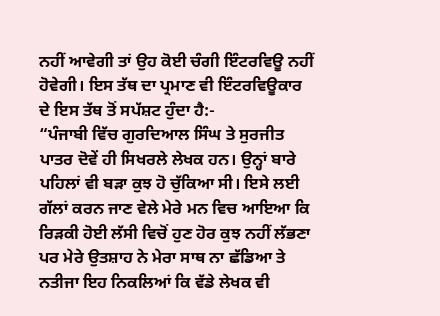ਨਹੀਂ ਆਵੇਗੀ ਤਾਂ ਉਹ ਕੋਈ ਚੰਗੀ ਇੰਟਰਵਿਊ ਨਹੀਂ ਹੋਵੇਗੀ। ਇਸ ਤੱਥ ਦਾ ਪ੍ਰਮਾਣ ਵੀ ਇੰਟਰਵਿਊਕਾਰ ਦੇ ਇਸ ਤੱਥ ਤੋਂ ਸਪੱਸ਼ਟ ਹੁੰਦਾ ਹੈ:-
“ਪੰਜਾਬੀ ਵਿੱਚ ਗੁਰਦਿਆਲ ਸਿੰਘ ਤੇ ਸੁਰਜੀਤ ਪਾਤਰ ਦੋਵੇਂ ਹੀ ਸਿਖਰਲੇ ਲੇਖਕ ਹਨ। ਉਨ੍ਹਾਂ ਬਾਰੇ ਪਹਿਲਾਂ ਵੀ ਬੜਾ ਕੁਝ ਹੋ ਚੁੱਕਿਆ ਸੀ। ਇਸੇ ਲਈ ਗੱਲਾਂ ਕਰਨ ਜਾਣ ਵੇਲੇ ਮੇਰੇ ਮਨ ਵਿਚ ਆਇਆ ਕਿ ਰਿੜਕੀ ਹੋਈ ਲੱਸੀ ਵਿਚੋਂ ਹੁਣ ਹੋਰ ਕੁਝ ਨਹੀਂ ਲੱਭਣਾ ਪਰ ਮੇਰੇ ਉਤਸ਼ਾਹ ਨੇ ਮੇਰਾ ਸਾਥ ਨਾ ਛੱਡਿਆ ਤੇ ਨਤੀਜਾ ਇਹ ਨਿਕਲਿਆਂ ਕਿ ਵੱਡੇ ਲੇਖਕ ਵੀ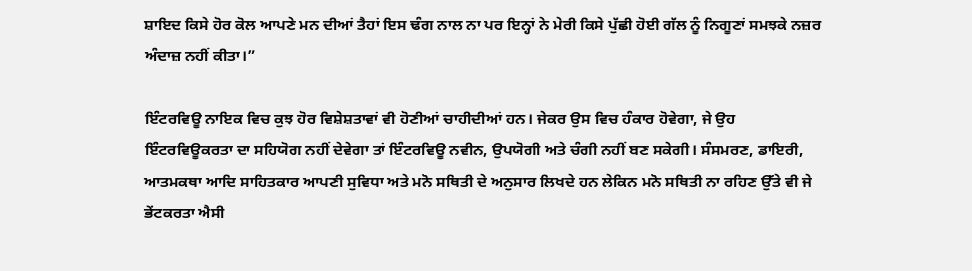ਸ਼ਾਇਦ ਕਿਸੇ ਹੋਰ ਕੋਲ ਆਪਣੇ ਮਨ ਦੀਆਂ ਤੈਹਾਂ ਇਸ ਢੰਗ ਨਾਲ ਨਾ ਪਰ ਇਨ੍ਹਾਂ ਨੇ ਮੇਰੀ ਕਿਸੇ ਪੁੱਛੀ ਹੋਈ ਗੱਲ ਨੂੰ ਨਿਗੂਣਾਂ ਸਮਝਕੇ ਨਜ਼ਰ ਅੰਦਾਜ਼ ਨਹੀਂ ਕੀਤਾ।”

ਇੰਟਰਵਿਊ ਨਾਇਕ ਵਿਚ ਕੁਝ ਹੋਰ ਵਿਸ਼ੇਸ਼ਤਾਵਾਂ ਵੀ ਹੋਣੀਆਂ ਚਾਹੀਦੀਆਂ ਹਨ। ਜੇਕਰ ਉਸ ਵਿਚ ਹੰਕਾਰ ਹੋਵੇਗਾ, ਜੇ ਉਹ ਇੰਟਰਵਿਊਕਰਤਾ ਦਾ ਸਹਿਯੋਗ ਨਹੀਂ ਦੇਵੇਗਾ ਤਾਂ ਇੰਟਰਵਿਊ ਨਵੀਨ, ਉਪਯੋਗੀ ਅਤੇ ਚੰਗੀ ਨਹੀਂ ਬਣ ਸਕੇਗੀ। ਸੰਸਮਰਣ, ਡਾਇਰੀ, ਆਤਮਕਥਾ ਆਦਿ ਸਾਹਿਤਕਾਰ ਆਪਣੀ ਸੁਵਿਧਾ ਅਤੇ ਮਨੋ ਸਥਿਤੀ ਦੇ ਅਨੁਸਾਰ ਲਿਖਦੇ ਹਨ ਲੇਕਿਨ ਮਨੋ ਸਥਿਤੀ ਨਾ ਰਹਿਣ ਉੱਤੇ ਵੀ ਜੇ ਭੇਂਟਕਰਤਾ ਐਸੀ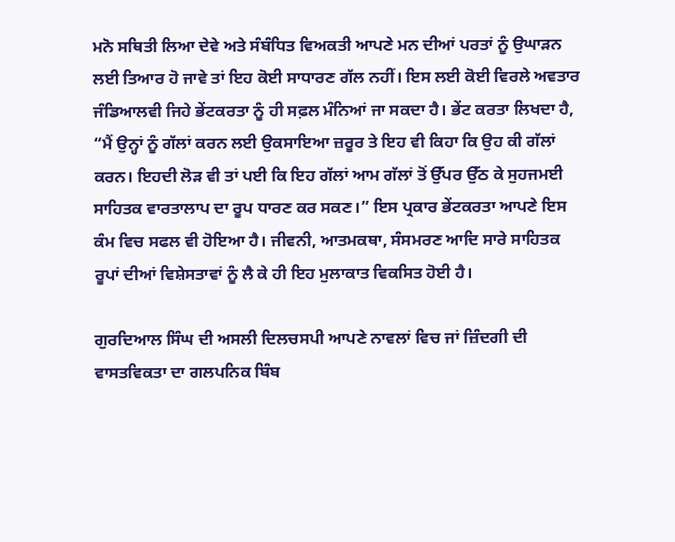ਮਨੋ ਸਥਿਤੀ ਲਿਆ ਦੇਵੇ ਅਤੇ ਸੰਬੰਧਿਤ ਵਿਅਕਤੀ ਆਪਣੇ ਮਨ ਦੀਆਂ ਪਰਤਾਂ ਨੂੰ ਉਘਾੜਨ ਲਈ ਤਿਆਰ ਹੋ ਜਾਵੇ ਤਾਂ ਇਹ ਕੋਈ ਸਾਧਾਰਣ ਗੱਲ ਨਹੀਂ। ਇਸ ਲਈ ਕੋਈ ਵਿਰਲੇ ਅਵਤਾਰ ਜੰਡਿਆਲਵੀ ਜਿਹੇ ਭੇਂਟਕਰਤਾ ਨੂੰ ਹੀ ਸਫ਼ਲ ਮੰਨਿਆਂ ਜਾ ਸਕਦਾ ਹੈ। ਭੇਂਟ ਕਰਤਾ ਲਿਖਦਾ ਹੈ, “ਮੈਂ ਉਨ੍ਹਾਂ ਨੂੰ ਗੱਲਾਂ ਕਰਨ ਲਈ ਉਕਸਾਇਆ ਜ਼ਰੂਰ ਤੇ ਇਹ ਵੀ ਕਿਹਾ ਕਿ ਉਹ ਕੀ ਗੱਲਾਂ ਕਰਨ। ਇਹਦੀ ਲੋੜ ਵੀ ਤਾਂ ਪਈ ਕਿ ਇਹ ਗੱਲਾਂ ਆਮ ਗੱਲਾਂ ਤੋਂ ਉੱਪਰ ਉੱਠ ਕੇ ਸੁਹਜਮਈ ਸਾਹਿਤਕ ਵਾਰਤਾਲਾਪ ਦਾ ਰੂਪ ਧਾਰਣ ਕਰ ਸਕਣ।” ਇਸ ਪ੍ਰਕਾਰ ਭੇਂਟਕਰਤਾ ਆਪਣੇ ਇਸ ਕੰਮ ਵਿਚ ਸਫਲ ਵੀ ਹੋਇਆ ਹੈ। ਜੀਵਨੀ, ਆਤਮਕਥਾ, ਸੰਸਮਰਣ ਆਦਿ ਸਾਰੇ ਸਾਹਿਤਕ ਰੂਪਾਂ ਦੀਆਂ ਵਿਸ਼ੇਸਤਾਵਾਂ ਨੂੰ ਲੈ ਕੇ ਹੀ ਇਹ ਮੁਲਾਕਾਤ ਵਿਕਸਿਤ ਹੋਈ ਹੈ।

ਗੁਰਦਿਆਲ ਸਿੰਘ ਦੀ ਅਸਲੀ ਦਿਲਚਸਪੀ ਆਪਣੇ ਨਾਵਲਾਂ ਵਿਚ ਜਾਂ ਜ਼ਿੰਦਗੀ ਦੀ ਵਾਸਤਵਿਕਤਾ ਦਾ ਗਲਪਨਿਕ ਬਿੰਬ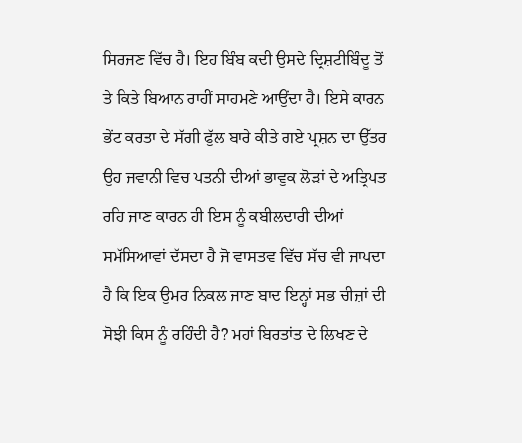ਸਿਰਜਣ ਵਿੱਚ ਹੈ। ਇਹ ਬਿੰਬ ਕਦੀ ਉਸਦੇ ਦ੍ਰਿਸ਼ਟੀਬਿੰਦੂ ਤੋਂ ਤੇ ਕਿਤੇ ਬਿਆਨ ਰਾਹੀਂ ਸਾਹਮਣੇ ਆਉਂਦਾ ਹੈ। ਇਸੇ ਕਾਰਨ ਭੇਂਟ ਕਰਤਾ ਦੇ ਸੱਗੀ ਫੁੱਲ ਬਾਰੇ ਕੀਤੇ ਗਏ ਪ੍ਰਸ਼ਨ ਦਾ ਉੱਤਰ ਉਹ ਜਵਾਨੀ ਵਿਚ ਪਤਨੀ ਦੀਆਂ ਭਾਵੁਕ ਲੋੜਾਂ ਦੇ ਅਤ੍ਰਿਪਤ ਰਹਿ ਜਾਣ ਕਾਰਨ ਹੀ ਇਸ ਨੂੰ ਕਬੀਲਦਾਰੀ ਦੀਆਂ ਸਮੱਸਿਆਵਾਂ ਦੱਸਦਾ ਹੈ ਜੋ ਵਾਸਤਵ ਵਿੱਚ ਸੱਚ ਵੀ ਜਾਪਦਾ ਹੈ ਕਿ ਇਕ ਉਮਰ ਨਿਕਲ ਜਾਣ ਬਾਦ ਇਨ੍ਹਾਂ ਸਭ ਚੀਜ਼ਾਂ ਦੀ ਸੋਝੀ ਕਿਸ ਨੂੰ ਰਹਿੰਦੀ ਹੈ? ਮਹਾਂ ਬਿਰਤਾਂਤ ਦੇ ਲਿਖਣ ਦੇ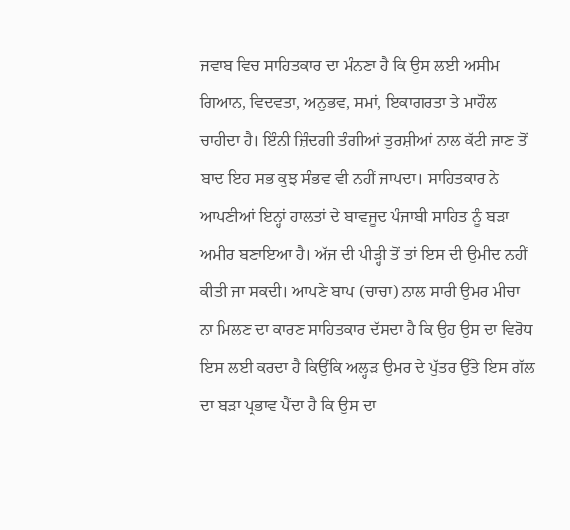ਜਵਾਬ ਵਿਚ ਸਾਹਿਤਕਾਰ ਦਾ ਮੰਨਣਾ ਹੈ ਕਿ ਉਸ ਲਈ ਅਸੀਮ ਗਿਆਨ, ਵਿਦਵਤਾ, ਅਨੁਭਵ, ਸਮਾਂ, ਇਕਾਗਰਤਾ ਤੇ ਮਾਹੌਲ ਚਾਹੀਦਾ ਹੈ। ਇੰਨੀ ਜ਼ਿੰਦਗੀ ਤੰਗੀਆਂ ਤੁਰਸ਼ੀਆਂ ਨਾਲ ਕੱਟੀ ਜਾਣ ਤੋਂ ਬਾਦ ਇਹ ਸਭ ਕੁਝ ਸੰਭਵ ਵੀ ਨਹੀਂ ਜਾਪਦਾ। ਸਾਹਿਤਕਾਰ ਨੇ ਆਪਣੀਆਂ ਇਨ੍ਹਾਂ ਹਾਲਤਾਂ ਦੇ ਬਾਵਜੂਦ ਪੰਜਾਬੀ ਸਾਹਿਤ ਨੂੰ ਬੜਾ ਅਮੀਰ ਬਣਾਇਆ ਹੈ। ਅੱਜ ਦੀ ਪੀੜ੍ਹੀ ਤੋਂ ਤਾਂ ਇਸ ਦੀ ਉਮੀਦ ਨਹੀਂ ਕੀਤੀ ਜਾ ਸਕਦੀ। ਆਪਣੇ ਬਾਪ (ਚਾਚਾ) ਨਾਲ ਸਾਰੀ ਉਮਰ ਮੀਚਾ ਨਾ ਮਿਲਣ ਦਾ ਕਾਰਣ ਸਾਹਿਤਕਾਰ ਦੱਸਦਾ ਹੈ ਕਿ ਉਹ ਉਸ ਦਾ ਵਿਰੋਧ ਇਸ ਲਈ ਕਰਦਾ ਹੈ ਕਿਉਂਕਿ ਅਲ੍ਹੜ ਉਮਰ ਦੇ ਪੁੱਤਰ ਉੱਤੇ ਇਸ ਗੱਲ ਦਾ ਬੜਾ ਪ੍ਰਭਾਵ ਪੈਂਦਾ ਹੈ ਕਿ ਉਸ ਦਾ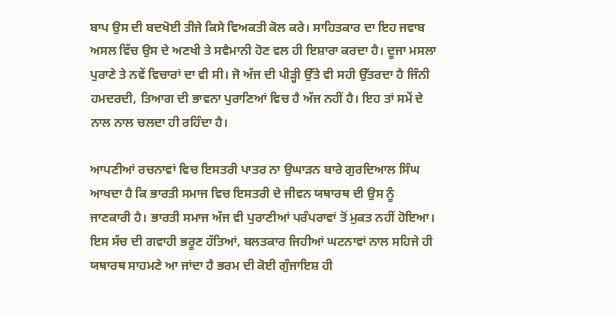ਬਾਪ ਉਸ ਦੀ ਬਦਖੋਈ ਤੀਜੇ ਕਿਸੇ ਵਿਅਕਤੀ ਕੋਲ ਕਰੇ। ਸਾਹਿਤਕਾਰ ਦਾ ਇਹ ਜਵਾਬ ਅਸਲ ਵਿੱਚ ਉਸ ਦੇ ਅਣਖੀ ਤੇ ਸਵੈਮਾਨੀ ਹੋਣ ਵਲ ਹੀ ਇਸ਼ਾਰਾ ਕਰਦਾ ਹੈ। ਦੂਜਾ ਮਸਲਾ ਪੁਰਾਣੇ ਤੇ ਨਵੇਂ ਵਿਚਾਰਾਂ ਦਾ ਵੀ ਸੀ। ਜੋ ਅੱਜ ਦੀ ਪੀੜ੍ਹੀ ਉੱਤੇ ਵੀ ਸਹੀ ਉੱਤਰਦਾ ਹੈ ਜਿੰਨੀ ਹਮਦਰਦੀ, ਤਿਆਗ ਦੀ ਭਾਵਨਾ ਪੁਰਾਣਿਆਂ ਵਿਚ ਹੈ ਅੱਜ ਨਹੀਂ ਹੈ। ਇਹ ਤਾਂ ਸਮੇਂ ਦੇ ਨਾਲ ਨਾਲ ਚਲਦਾ ਹੀ ਰਹਿੰਦਾ ਹੈ।

ਆਪਣੀਆਂ ਰਚਨਾਵਾਂ ਵਿਚ ਇਸਤਰੀ ਪਾਤਰ ਨਾ ਉਘਾੜਨ ਬਾਰੇ ਗੁਰਦਿਆਲ ਸਿੰਘ ਆਖਦਾ ਹੈ ਕਿ ਭਾਰਤੀ ਸਮਾਜ ਵਿਚ ਇਸਤਰੀ ਦੇ ਜੀਵਨ ਯਥਾਰਥ ਦੀ ਉਸ ਨੂੰ ਜਾਣਕਾਰੀ ਹੈ। ਭਾਰਤੀ ਸਮਾਜ ਅੱਜ ਵੀ ਪੁਰਾਣੀਆਂ ਪਰੰਪਰਾਵਾਂ ਤੋਂ ਮੁਕਤ ਨਹੀਂ ਹੋਇਆ। ਇਸ ਸੱਚ ਦੀ ਗਵਾਹੀ ਭਰੂਣ ਹੱਤਿਆਂ, ਬਲਤਕਾਰ ਜਿਹੀਆਂ ਘਟਨਾਵਾਂ ਨਾਲ ਸਹਿਜੇ ਹੀ ਯਥਾਰਥ ਸਾਹਮਣੇ ਆ ਜਾਂਦਾ ਹੈ ਭਰਮ ਦੀ ਕੋਈ ਗੁੰਜਾਇਸ਼ ਹੀ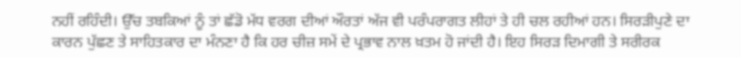ਨਹੀਂ ਰਹਿੰਦੀ। ਉੱਚ ਤਬਕਿਆਂ ਨੂੰ ਤਾਂ ਛੱਡੋ ਮੱਧ ਵਰਗ ਦੀਆਂ ਔਰਤਾਂ ਅੱਜ ਵੀ ਪਰੰਪਰਾਗਤ ਲੀਹਾਂ ਤੇ ਹੀ ਚਲ ਰਹੀਆਂ ਹਨ। ਸਿਰੜੀਪੁਣੇ ਦਾ ਕਾਰਨ ਪੁੱਛਣ ਤੇ ਸਾਹਿਤਕਾਰ ਦਾ ਮੰਨਣਾ ਹੈ ਕਿ ਹਰ ਚੀਜ਼ ਸਮੇਂ ਦੇ ਪ੍ਰਭਾਵ ਨਾਲ ਖ਼ਤਮ ਹੋ ਜਾਂਦੀ ਹੈ। ਇਹ ਸਿਰੜ ਦਿਮਾਗੀ ਤੇ ਸਰੀਰਕ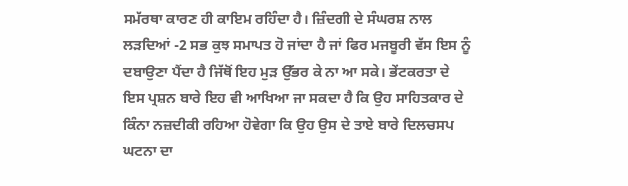ਸਮੱਰਥਾ ਕਾਰਣ ਹੀ ਕਾਇਮ ਰਹਿੰਦਾ ਹੈ। ਜ਼ਿੰਦਗੀ ਦੇ ਸੰਘਰਸ਼ ਨਾਲ ਲੜਦਿਆਂ -2 ਸਭ ਕੁਝ ਸਮਾਪਤ ਹੋ ਜਾਂਦਾ ਹੈ ਜਾਂ ਫਿਰ ਮਜਬੂਰੀ ਵੱਸ ਇਸ ਨੂੰ ਦਬਾਉਣਾ ਪੈਂਦਾ ਹੈ ਜਿੱਥੋਂ ਇਹ ਮੁੜ ਉੱਭਰ ਕੇ ਨਾ ਆ ਸਕੇ। ਭੇਂਟਕਰਤਾ ਦੇ ਇਸ ਪ੍ਰਸ਼ਨ ਬਾਰੇ ਇਹ ਵੀ ਆਖਿਆ ਜਾ ਸਕਦਾ ਹੈ ਕਿ ਉਹ ਸਾਹਿਤਕਾਰ ਦੇ ਕਿੰਨਾ ਨਜ਼ਦੀਕੀ ਰਹਿਆ ਹੋਵੇਗਾ ਕਿ ਉਹ ਉਸ ਦੇ ਤਾਏ ਬਾਰੇ ਦਿਲਚਸਪ ਘਟਨਾ ਦਾ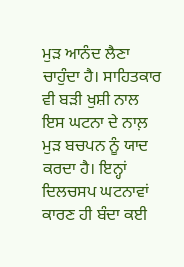ਮੁੜ ਆਨੰਦ ਲੈਣਾ ਚਾਹੁੰਦਾ ਹੈ। ਸਾਹਿਤਕਾਰ ਵੀ ਬੜੀ ਖੁਸ਼ੀ ਨਾਲ ਇਸ ਘਟਨਾ ਦੇ ਨਾਲ਼ ਮੁੜ ਬਚਪਨ ਨੂੰ ਯਾਦ ਕਰਦਾ ਹੈ। ਇਨ੍ਹਾਂ ਦਿਲਚਸਪ ਘਟਨਾਵਾਂ ਕਾਰਣ ਹੀ ਬੰਦਾ ਕਈ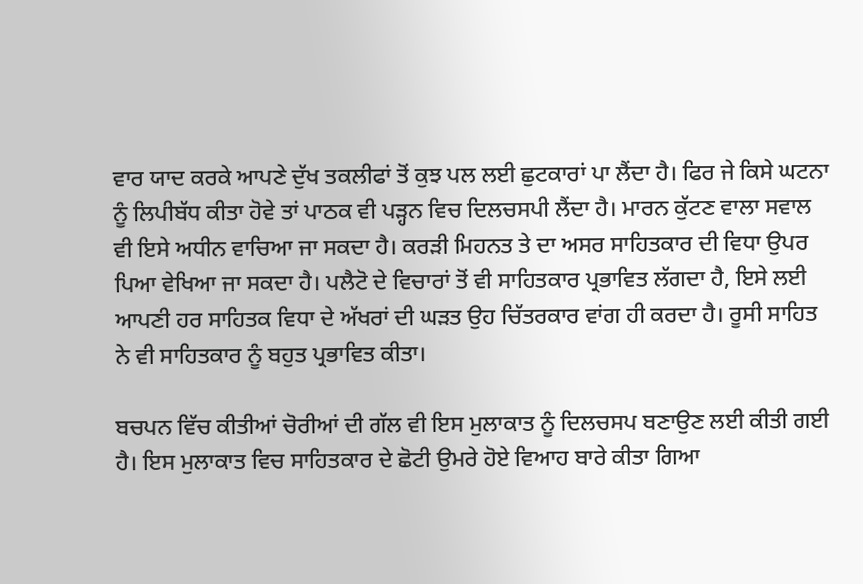ਵਾਰ ਯਾਦ ਕਰਕੇ ਆਪਣੇ ਦੁੱਖ ਤਕਲੀਫਾਂ ਤੋਂ ਕੁਝ ਪਲ ਲਈ ਛੁਟਕਾਰਾਂ ਪਾ ਲੈਂਦਾ ਹੈ। ਫਿਰ ਜੇ ਕਿਸੇ ਘਟਨਾ ਨੂੰ ਲਿਪੀਬੱਧ ਕੀਤਾ ਹੋਵੇ ਤਾਂ ਪਾਠਕ ਵੀ ਪੜ੍ਹਨ ਵਿਚ ਦਿਲਚਸਪੀ ਲੈਂਦਾ ਹੈ। ਮਾਰਨ ਕੁੱਟਣ ਵਾਲਾ ਸਵਾਲ ਵੀ ਇਸੇ ਅਧੀਨ ਵਾਚਿਆ ਜਾ ਸਕਦਾ ਹੈ। ਕਰੜੀ ਮਿਹਨਤ ਤੇ ਦਾ ਅਸਰ ਸਾਹਿਤਕਾਰ ਦੀ ਵਿਧਾ ਉਪਰ ਪਿਆ ਵੇਖਿਆ ਜਾ ਸਕਦਾ ਹੈ। ਪਲੈਟੋ ਦੇ ਵਿਚਾਰਾਂ ਤੋਂ ਵੀ ਸਾਹਿਤਕਾਰ ਪ੍ਰਭਾਵਿਤ ਲੱਗਦਾ ਹੈ, ਇਸੇ ਲਈ ਆਪਣੀ ਹਰ ਸਾਹਿਤਕ ਵਿਧਾ ਦੇ ਅੱਖਰਾਂ ਦੀ ਘੜਤ ਉਹ ਚਿੱਤਰਕਾਰ ਵਾਂਗ ਹੀ ਕਰਦਾ ਹੈ। ਰੂਸੀ ਸਾਹਿਤ ਨੇ ਵੀ ਸਾਹਿਤਕਾਰ ਨੂੰ ਬਹੁਤ ਪ੍ਰਭਾਵਿਤ ਕੀਤਾ।

ਬਚਪਨ ਵਿੱਚ ਕੀਤੀਆਂ ਚੋਰੀਆਂ ਦੀ ਗੱਲ ਵੀ ਇਸ ਮੁਲਾਕਾਤ ਨੂੰ ਦਿਲਚਸਪ ਬਣਾਉਣ ਲਈ ਕੀਤੀ ਗਈ ਹੈ। ਇਸ ਮੁਲਾਕਾਤ ਵਿਚ ਸਾਹਿਤਕਾਰ ਦੇ ਛੋਟੀ ਉਮਰੇ ਹੋਏ ਵਿਆਹ ਬਾਰੇ ਕੀਤਾ ਗਿਆ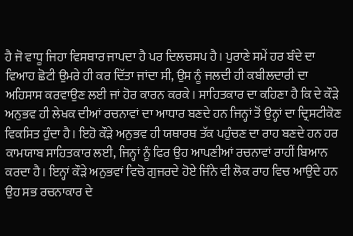ਹੈ ਜੋ ਵਾਧੂ ਜਿਹਾ ਵਿਸਥਾਰ ਜਾਪਦਾ ਹੈ ਪਰ ਦਿਲਚਸਪ ਹੈ। ਪੁਰਾਣੇ ਸਮੇਂ ਹਰ ਬੰਦੇ ਦਾ ਵਿਆਹ ਛੋਟੀ ਉਮਰੇ ਹੀ ਕਰ ਦਿੱਤਾ ਜਾਂਦਾ ਸੀ, ਉਸ ਨੂੰ ਜਲਦੀ ਹੀ ਕਬੀਲਦਾਰੀ ਦਾ ਅਹਿਸਾਸ ਕਰਵਾਉਣ ਲਈ ਜਾਂ ਹੋਰ ਕਾਰਨ ਕਰਕੇ। ਸਾਹਿਤਕਾਰ ਦਾ ਕਹਿਣਾ ਹੈ ਕਿ ਦੇ ਕੌੜੇ ਅਨੁਭਵ ਹੀ ਲੇਖਕ ਦੀਆਂ ਰਚਨਾਵਾਂ ਦਾ ਆਧਾਰ ਬਣਦੇ ਹਨ ਜਿਨ੍ਹਾਂ ਤੋਂ ਉਨ੍ਹਾਂ ਦਾ ਦ੍ਰਿਸਟੀਕੋਣ ਵਿਕਸਿਤ ਹੁੰਦਾ ਹੈ। ਇਹੋ ਕੌੜੇ ਅਨੁਭਵ ਹੀ ਯਥਾਰਥ ਤੱਕ ਪਹੁੰਚਣ ਦਾ ਰਾਹ ਬਣਦੇ ਹਨ ਹਰ ਕਾਮਯਾਬ ਸਾਹਿਤਕਾਰ ਲਈ, ਜਿਨ੍ਹਾਂ ਨੂੰ ਫਿਰ ਉਹ ਆਪਣੀਆਂ ਰਚਨਾਵਾਂ ਰਾਹੀਂ ਬਿਆਨ ਕਰਦਾ ਹੈ। ਇਨ੍ਹਾਂ ਕੌੜੇ ਅਨੁਭਵਾਂ ਵਿਚੋ ਗੁਜਰਦੇ ਹੋਏ ਜਿੰਨੇ ਵੀ ਲੋਕ ਰਾਹ ਵਿਚ ਆਉਂਦੇ ਹਨ ਉਹ ਸਭ ਰਚਨਾਕਾਰ ਦੇ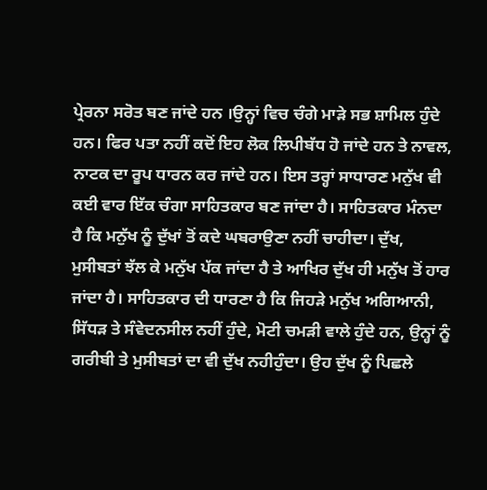ਪ੍ਰੇਰਨਾ ਸਰੋਤ ਬਣ ਜਾਂਦੇ ਹਨ ।ਉਨ੍ਹਾਂ ਵਿਚ ਚੰਗੇ ਮਾੜੇ ਸਭ ਸ਼ਾਮਿਲ ਹੁੰਦੇ ਹਨ। ਫਿਰ ਪਤਾ ਨਹੀਂ ਕਦੋਂ ਇਹ ਲੋਕ ਲਿਪੀਬੱਧ ਹੋ ਜਾਂਦੇ ਹਨ ਤੇ ਨਾਵਲ, ਨਾਟਕ ਦਾ ਰੂਪ ਧਾਰਨ ਕਰ ਜਾਂਦੇ ਹਨ। ਇਸ ਤਰ੍ਹਾਂ ਸਾਧਾਰਣ ਮਨੁੱਖ ਵੀ ਕਈ ਵਾਰ ਇੱਕ ਚੰਗਾ ਸਾਹਿਤਕਾਰ ਬਣ ਜਾਂਦਾ ਹੈ। ਸਾਹਿਤਕਾਰ ਮੰਨਦਾ ਹੈ ਕਿ ਮਨੁੱਖ ਨੂੰ ਦੁੱਖਾਂ ਤੋਂ ਕਦੇ ਘਬਰਾਉਣਾ ਨਹੀਂ ਚਾਹੀਦਾ। ਦੁੱਖ, ਮੁਸੀਬਤਾਂ ਝੱਲ ਕੇ ਮਨੁੱਖ ਪੱਕ ਜਾਂਦਾ ਹੈ ਤੇ ਆਖਿਰ ਦੁੱਖ ਹੀ ਮਨੁੱਖ ਤੋਂ ਹਾਰ ਜਾਂਦਾ ਹੈ। ਸਾਹਿਤਕਾਰ ਦੀ ਧਾਰਣਾ ਹੈ ਕਿ ਜਿਹੜੇ ਮਨੁੱਖ ਅਗਿਆਨੀ, ਸਿੱਧੜ ਤੇ ਸੰਵੇਦਨਸੀਲ ਨਹੀਂ ਹੁੰਦੇ, ਮੋਟੀ ਚਮੜੀ ਵਾਲੇ ਹੁੰਦੇ ਹਨ, ਉਨ੍ਹਾਂ ਨੂੰ ਗਰੀਬੀ ਤੇ ਮੁਸੀਬਤਾਂ ਦਾ ਵੀ ਦੁੱਖ ਨਹੀਹੁੰਦਾ। ਉਹ ਦੁੱਖ ਨੂੰ ਪਿਛਲੇ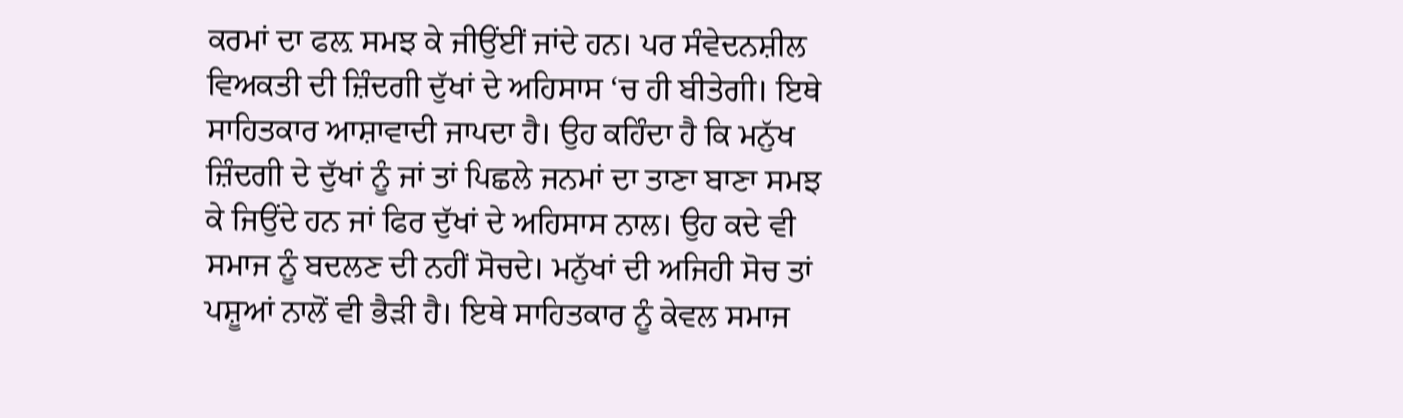ਕਰਮਾਂ ਦਾ ਫਲ਼ ਸਮਝ ਕੇ ਜੀਉਂਈਂ ਜਾਂਦੇ ਹਨ। ਪਰ ਸੰਵੇਦਨਸ਼ੀਲ ਵਿਅਕਤੀ ਦੀ ਜ਼ਿੰਦਗੀ ਦੁੱਖਾਂ ਦੇ ਅਹਿਸਾਸ ‘ਚ ਹੀ ਬੀਤੇਗੀ। ਇਥੇ ਸਾਹਿਤਕਾਰ ਆਸ਼ਾਵਾਦੀ ਜਾਪਦਾ ਹੈ। ਉਹ ਕਹਿੰਦਾ ਹੈ ਕਿ ਮਨੁੱਖ ਜ਼ਿੰਦਗੀ ਦੇ ਦੁੱਖਾਂ ਨੂੰ ਜਾਂ ਤਾਂ ਪਿਛਲੇ ਜਨਮਾਂ ਦਾ ਤਾਣਾ ਬਾਣਾ ਸਮਝ ਕੇ ਜਿਉਂਦੇ ਹਨ ਜਾਂ ਫਿਰ ਦੁੱਖਾਂ ਦੇ ਅਹਿਸਾਸ ਨਾਲ। ਉਹ ਕਦੇ ਵੀ ਸਮਾਜ ਨੂੰ ਬਦਲਣ ਦੀ ਨਹੀਂ ਸੋਚਦੇ। ਮਨੁੱਖਾਂ ਦੀ ਅਜਿਹੀ ਸੋਚ ਤਾਂ ਪਸ਼ੂਆਂ ਨਾਲੋਂ ਵੀ ਭੈੜੀ ਹੈ। ਇਥੇ ਸਾਹਿਤਕਾਰ ਨੂੰ ਕੇਵਲ ਸਮਾਜ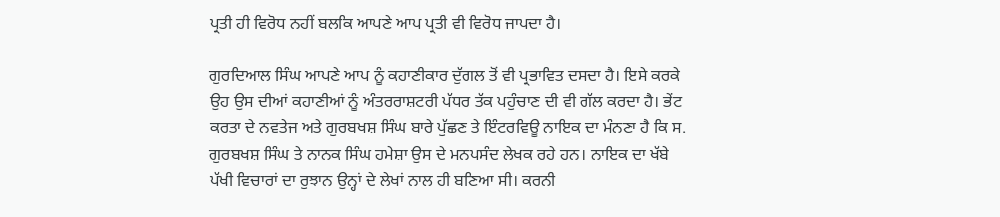ਪ੍ਰਤੀ ਹੀ ਵਿਰੋਧ ਨਹੀਂ ਬਲਕਿ ਆਪਣੇ ਆਪ ਪ੍ਰਤੀ ਵੀ ਵਿਰੋਧ ਜਾਪਦਾ ਹੈ।

ਗੁਰਦਿਆਲ ਸਿੰਘ ਆਪਣੇ ਆਪ ਨੂੰ ਕਹਾਣੀਕਾਰ ਦੁੱਗਲ ਤੋਂ ਵੀ ਪ੍ਰਭਾਵਿਤ ਦਸਦਾ ਹੈ। ਇਸੇ ਕਰਕੇ ਉਹ ਉਸ ਦੀਆਂ ਕਹਾਣੀਆਂ ਨੂੰ ਅੰਤਰਰਾਸ਼ਟਰੀ ਪੱਧਰ ਤੱਕ ਪਹੁੰਚਾਣ ਦੀ ਵੀ ਗੱਲ ਕਰਦਾ ਹੈ। ਭੇਂਟ ਕਰਤਾ ਦੇ ਨਵਤੇਜ ਅਤੇ ਗੁਰਬਖਸ਼ ਸਿੰਘ ਬਾਰੇ ਪੁੱਛਣ ਤੇ ਇੰਟਰਵਿਊ ਨਾਇਕ ਦਾ ਮੰਨਣਾ ਹੈ ਕਿ ਸ. ਗੁਰਬਖਸ਼ ਸਿੰਘ ਤੇ ਨਾਨਕ ਸਿੰਘ ਹਮੇਸ਼ਾ ਉਸ ਦੇ ਮਨਪਸੰਦ ਲੇਖਕ ਰਹੇ ਹਨ। ਨਾਇਕ ਦਾ ਖੱਬੇ ਪੱਖੀ ਵਿਚਾਰਾਂ ਦਾ ਰੁਝਾਨ ਉਨ੍ਹਾਂ ਦੇ ਲੇਖਾਂ ਨਾਲ ਹੀ ਬਣਿਆ ਸੀ। ਕਰਨੀ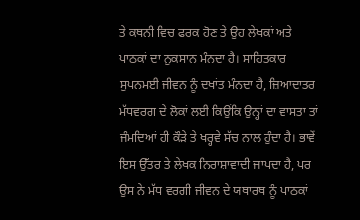ਤੇ ਕਥਨੀ ਵਿਚ ਫਰਕ ਹੋਣ ਤੇ ਉਹ ਲੇਖਕਾਂ ਅਤੇ ਪਾਠਕਾਂ ਦਾ ਨੁਕਸਾਨ ਮੰਨਦਾ ਹੈ। ਸਾਹਿਤਕਾਰ ਸੁਪਨਮਈ ਜੀਵਨ ਨੂੰ ਦਖਾਂਤ ਮੰਨਦਾ ਹੈ, ਜ਼ਿਆਦਾਤਰ ਮੱਧਵਰਗ ਦੇ ਲੋਕਾਂ ਲਈ ਕਿਉਂਕਿ ਉਨ੍ਹਾਂ ਦਾ ਵਾਸਤਾ ਤਾਂ ਜੰਮਦਿਆਂ ਹੀ ਕੌੜੇ ਤੇ ਖਰ੍ਹਵੇ ਸੱਚ ਨਾਲ ਹੁੰਦਾ ਹੈ। ਭਾਵੇਂ ਇਸ ਉੱਤਰ ਤੇ ਲੇਖਕ ਨਿਰਾਸ਼ਾਵਾਦੀ ਜਾਪਦਾ ਹੈ, ਪਰ ਉਸ ਨੇ ਮੱਧ ਵਰਗੀ ਜੀਵਨ ਦੇ ਯਥਾਰਥ ਨੂੰ ਪਾਠਕਾਂ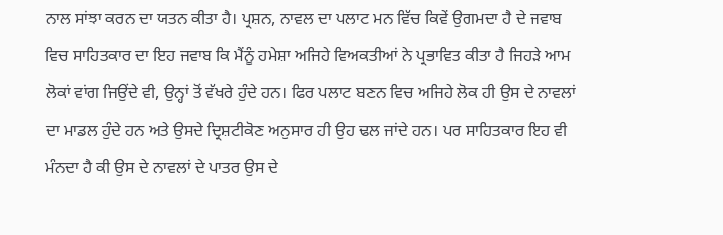ਨਾਲ ਸਾਂਝਾ ਕਰਨ ਦਾ ਯਤਨ ਕੀਤਾ ਹੈ। ਪ੍ਰਸ਼ਨ, ਨਾਵਲ ਦਾ ਪਲਾਟ ਮਨ ਵਿੱਚ ਕਿਵੇਂ ਉਗਮਦਾ ਹੈ ਦੇ ਜਵਾਬ ਵਿਚ ਸਾਹਿਤਕਾਰ ਦਾ ਇਹ ਜਵਾਬ ਕਿ ਮੈਂਨੂੰ ਹਮੇਸ਼ਾ ਅਜਿਹੇ ਵਿਅਕਤੀਆਂ ਨੇ ਪ੍ਰਭਾਵਿਤ ਕੀਤਾ ਹੈ ਜਿਹੜੇ ਆਮ ਲੋਕਾਂ ਵਾਂਗ ਜਿਉਂਦੇ ਵੀ, ਉਨ੍ਹਾਂ ਤੋਂ ਵੱਖਰੇ ਹੁੰਦੇ ਹਨ। ਫਿਰ ਪਲਾਟ ਬਣਨ ਵਿਚ ਅਜਿਹੇ ਲੋਕ ਹੀ ਉਸ ਦੇ ਨਾਵਲਾਂ ਦਾ ਮਾਡਲ ਹੁੰਦੇ ਹਨ ਅਤੇ ਉਸਦੇ ਦ੍ਰਿਸ਼ਟੀਕੋਣ ਅਨੁਸਾਰ ਹੀ ਉਹ ਢਲ ਜਾਂਦੇ ਹਨ। ਪਰ ਸਾਹਿਤਕਾਰ ਇਹ ਵੀ ਮੰਨਦਾ ਹੈ ਕੀ ਉਸ ਦੇ ਨਾਵਲਾਂ ਦੇ ਪਾਤਰ ਉਸ ਦੇ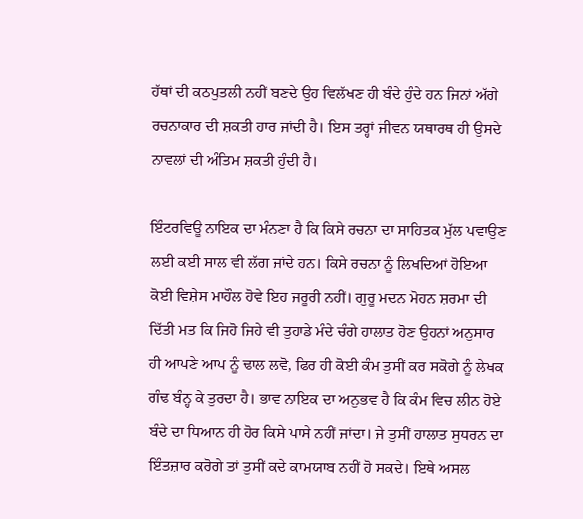ਹੱਥਾਂ ਦੀ ਕਠਪੁਤਲੀ ਨਹੀਂ ਬਣਦੇ ਉਹ ਵਿਲੱਖਣ ਹੀ ਬੰਦੇ ਹੁੰਦੇ ਹਨ ਜਿਨਾਂ ਅੱਗੇ ਰਚਨਾਕਾਰ ਦੀ ਸ਼ਕਤੀ ਹਾਰ ਜਾਂਦੀ ਹੈ। ਇਸ ਤਰ੍ਹਾਂ ਜੀਵਨ ਯਥਾਰਥ ਹੀ ਉਸਦੇ ਨਾਵਲਾਂ ਦੀ ਅੰਤਿਮ ਸ਼ਕਤੀ ਹੁੰਦੀ ਹੈ।

ਇੰਟਰਵਿਊ ਨਾਇਕ ਦਾ ਮੰਨਣਾ ਹੈ ਕਿ ਕਿਸੇ ਰਚਨਾ ਦਾ ਸਾਹਿਤਕ ਮੁੱਲ ਪਵਾਉਣ ਲਈ ਕਈ ਸਾਲ ਵੀ ਲੱਗ ਜਾਂਦੇ ਹਨ। ਕਿਸੇ ਰਚਨਾ ਨੂੰ ਲਿਖਦਿਆਂ ਹੋਇਆ ਕੋਈ ਵਿਸ਼ੇਸ ਮਾਹੌਲ ਹੋਵੇ ਇਹ ਜਰੂਰੀ ਨਹੀਂ। ਗੁਰੂ ਮਦਨ ਮੋਹਨ ਸ਼ਰਮਾ ਦੀ ਦਿੱਤੀ ਮਤ ਕਿ ਜਿਹੋ ਜਿਹੇ ਵੀ ਤੁਹਾਡੇ ਮੰਦੇ ਚੰਗੇ ਹਾਲਾਤ ਹੋਣ ਉਹਨਾਂ ਅਨੁਸਾਰ ਹੀ ਆਪਣੇ ਆਪ ਨੂੰ ਢਾਲ ਲਵੋ, ਫਿਰ ਹੀ ਕੋਈ ਕੰਮ ਤੁਸੀਂ ਕਰ ਸਕੋਗੇ ਨੂੰ ਲੇਖਕ ਗੰਢ ਬੰਨ੍ਹ ਕੇ ਤੁਰਦਾ ਹੈ। ਭਾਵ ਨਾਇਕ ਦਾ ਅਨੁਭਵ ਹੈ ਕਿ ਕੰਮ ਵਿਚ ਲੀਨ ਹੋਏ ਬੰਦੇ ਦਾ ਧਿਆਨ ਹੀ ਹੋਰ ਕਿਸੇ ਪਾਸੇ ਨਹੀਂ ਜਾਂਦਾ। ਜੇ ਤੁਸੀਂ ਹਾਲਾਤ ਸੁਧਰਨ ਦਾ ਇੰਤਜ਼ਾਰ ਕਰੋਗੇ ਤਾਂ ਤੁਸੀਂ ਕਦੇ ਕਾਮਯਾਬ ਨਹੀਂ ਹੋ ਸਕਦੇ। ਇਥੇ ਅਸਲ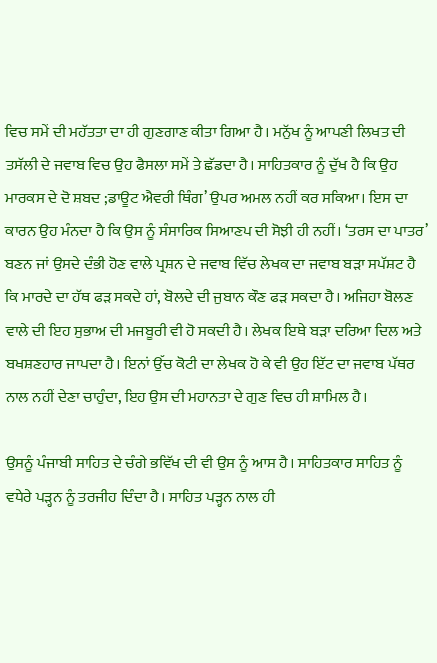ਵਿਚ ਸਮੇਂ ਦੀ ਮਹੱਤਤਾ ਦਾ ਹੀ ਗੁਣਗਾਣ ਕੀਤਾ ਗਿਆ ਹੈ। ਮਨੁੱਖ ਨੂੰ ਆਪਣੀ ਲਿਖਤ ਦੀ ਤਸੱਲੀ ਦੇ ਜਵਾਬ ਵਿਚ ਉਹ ਫੈਸਲਾ ਸਮੇਂ ਤੇ ਛੱਡਦਾ ਹੈ। ਸਾਹਿਤਕਾਰ ਨੂੰ ਦੁੱਖ ਹੈ ਕਿ ਉਹ ਮਾਰਕਸ ਦੇ ਦੋ ਸ਼ਬਦ ;ਡਾਊਟ ਐਵਰੀ ਥਿੰਗ’ ਉਪਰ ਅਮਲ ਨਹੀਂ ਕਰ ਸਕਿਆ। ਇਸ ਦਾ ਕਾਰਨ ਉਹ ਮੰਨਦਾ ਹੈ ਕਿ ਉਸ ਨੂੰ ਸੰਸਾਰਿਕ ਸਿਆਣਪ ਦੀ ਸੋਝੀ ਹੀ ਨਹੀਂ। ‘ਤਰਸ ਦਾ ਪਾਤਰ’ ਬਣਨ ਜਾਂ ਉਸਦੇ ਦੰਭੀ ਹੋਣ ਵਾਲੇ ਪ੍ਰਸ਼ਨ ਦੇ ਜਵਾਬ ਵਿੱਚ ਲੇਖਕ ਦਾ ਜਵਾਬ ਬੜਾ ਸਪੱਸ਼ਟ ਹੈ ਕਿ ਮਾਰਦੇ ਦਾ ਹੱਥ ਫੜ ਸਕਦੇ ਹਾਂ, ਬੋਲਦੇ ਦੀ ਜੁਬਾਨ ਕੌਣ ਫੜ ਸਕਦਾ ਹੈ। ਅਜਿਹਾ ਬੋਲਣ ਵਾਲੇ ਦੀ ਇਹ ਸੁਭਾਅ ਦੀ ਮਜਬੂਰੀ ਵੀ ਹੋ ਸਕਦੀ ਹੈ। ਲੇਖਕ ਇਥੇ ਬੜਾ ਦਰਿਆ ਦਿਲ ਅਤੇ ਬਖਸ਼ਣਹਾਰ ਜਾਪਦਾ ਹੈ। ਇਨਾਂ ਉੱਚ ਕੋਟੀ ਦਾ ਲੇਖਕ ਹੋ ਕੇ ਵੀ ਉਹ ਇੱਟ ਦਾ ਜਵਾਬ ਪੱਥਰ ਨਾਲ ਨਹੀਂ ਦੇਣਾ ਚਾਹੁੰਦਾ, ਇਹ ਉਸ ਦੀ ਮਹਾਨਤਾ ਦੇ ਗੁਣ ਵਿਚ ਹੀ ਸ਼ਾਮਿਲ ਹੈ।

ਉਸਨੂੰ ਪੰਜਾਬੀ ਸਾਹਿਤ ਦੇ ਚੰਗੇ ਭਵਿੱਖ ਦੀ ਵੀ ਉਸ ਨੂੰ ਆਸ ਹੈ। ਸਾਹਿਤਕਾਰ ਸਾਹਿਤ ਨੂੰ ਵਧੇਰੇ ਪੜ੍ਹਨ ਨੂੰ ਤਰਜੀਹ ਦਿੰਦਾ ਹੈ। ਸਾਹਿਤ ਪੜ੍ਹਨ ਨਾਲ ਹੀ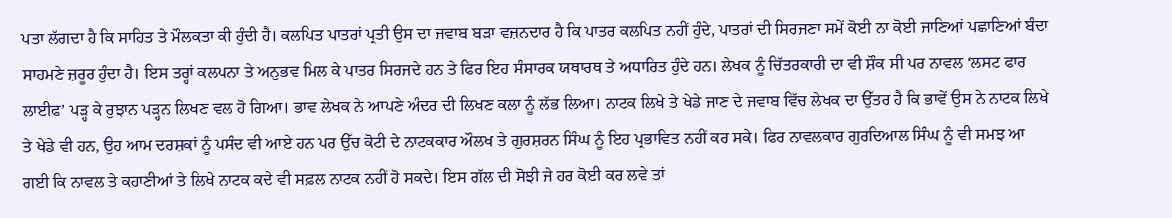ਪਤਾ ਲੱਗਦਾ ਹੈ ਕਿ ਸਾਹਿਤ ਤੇ ਮੌਲਕਤਾ ਕੀ ਹੁੰਦੀ ਹੈ। ਕਲਪਿਤ ਪਾਤਰਾਂ ਪ੍ਰਤੀ ਉਸ ਦਾ ਜਵਾਬ ਬੜਾ ਵਜ਼ਨਦਾਰ ਹੈ ਕਿ ਪਾਤਰ ਕਲਪਿਤ ਨਹੀਂ ਹੁੰਦੇ, ਪਾਤਰਾਂ ਦੀ ਸਿਰਜਣਾ ਸਮੇਂ ਕੋਈ ਨਾ ਕੋਈ ਜਾਣਿਆਂ ਪਛਾਣਿਆਂ ਬੰਦਾ ਸਾਹਮਣੇ ਜ਼ਰੂਰ ਹੁੰਦਾ ਹੈ। ਇਸ ਤਰ੍ਹਾਂ ਕਲਪਨਾ ਤੇ ਅਨੁਭਵ ਮਿਲ ਕੇ ਪਾਤਰ ਸਿਰਜਦੇ ਹਨ ਤੇ ਫਿਰ ਇਹ ਸੰਸਾਰਕ ਯਥਾਰਥ ਤੇ ਅਧਾਰਿਤ ਹੁੰਦੇ ਹਨ। ਲੇਖਕ ਨੂੰ ਚਿੱਤਰਕਾਰੀ ਦਾ ਵੀ ਸ਼ੌਕ ਸੀ ਪਰ ਨਾਵਲ ‘ਲਸਟ ਫਾਰ ਲਾਈਫ’ ਪੜ੍ਹ ਕੇ ਰੁਝਾਨ ਪੜ੍ਹਨ ਲਿਖਣ ਵਲ ਹੋ ਗਿਆ। ਭਾਵ ਲੇਖਕ ਨੇ ਆਪਣੇ ਅੰਦਰ ਦੀ ਲਿਖਣ ਕਲਾ ਨੂੰ ਲੱਭ ਲਿਆ। ਨਾਟਕ ਲਿਖੇ ਤੇ ਖੇਡੇ ਜਾਣ ਦੇ ਜਵਾਬ ਵਿੱਚ ਲੇਖਕ ਦਾ ਉੱਤਰ ਹੈ ਕਿ ਭਾਵੇਂ ਉਸ ਨੇ ਨਾਟਕ ਲਿਖੇ ਤੇ ਖੇਡੇ ਵੀ ਹਨ, ਉਹ ਆਮ ਦਰਸ਼ਕਾਂ ਨੂੰ ਪਸੰਦ ਵੀ ਆਏ ਹਨ ਪਰ ਉੱਚ ਕੋਟੀ ਦੇ ਨਾਟਕਕਾਰ ਔਲਖ ਤੇ ਗੁਰਸ਼ਰਨ ਸਿੰਘ ਨੂੰ ਇਹ ਪ੍ਰਭਾਵਿਤ ਨਹੀਂ ਕਰ ਸਕੇ। ਫਿਰ ਨਾਵਲਕਾਰ ਗੁਰਦਿਆਲ ਸਿੰਘ ਨੂੰ ਵੀ ਸਮਝ ਆ ਗਈ ਕਿ ਨਾਵਲ ਤੇ ਕਹਾਣੀਆਂ ਤੇ ਲਿਖੇ ਨਾਟਕ ਕਦੇ ਵੀ ਸਫ਼ਲ ਨਾਟਕ ਨਹੀਂ ਹੋ ਸਕਦੇ। ਇਸ ਗੱਲ ਦੀ ਸੋਝੀ ਜੇ ਹਰ ਕੋਈ ਕਰ ਲਵੇ ਤਾਂ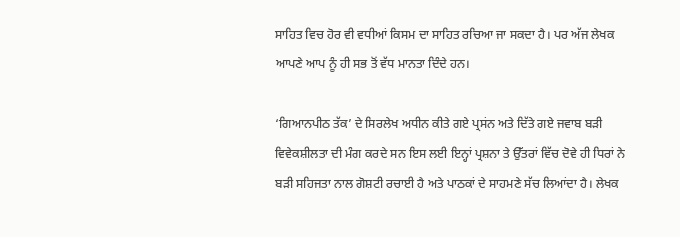ਸਾਹਿਤ ਵਿਚ ਹੋਰ ਵੀ ਵਧੀਆਂ ਕਿਸਮ ਦਾ ਸਾਹਿਤ ਰਚਿਆ ਜਾ ਸਕਦਾ ਹੈ। ਪਰ ਅੱਜ ਲੇਖਕ ਆਪਣੇ ਆਪ ਨੂੰ ਹੀ ਸਭ ਤੋਂ ਵੱਧ ਮਾਨਤਾ ਦਿੰਦੇ ਹਨ।

‘ਗਿਆਨਪੀਠ ਤੱਕ’ ਦੇ ਸਿਰਲੇਖ ਅਧੀਨ ਕੀਤੇ ਗਏ ਪ੍ਰਸਂਨ ਅਤੇ ਦਿੱਤੇ ਗਏ ਜਵਾਬ ਬੜੀ ਵਿਵੇਕਸ਼ੀਲਤਾ ਦੀ ਮੰਗ ਕਰਦੇ ਸਨ ਇਸ ਲਈ ਇਨ੍ਹਾਂ ਪ੍ਰਸ਼ਨਾ ਤੇ ਉੱਤਰਾਂ ਵਿੱਚ ਦੋਵੇ ਹੀ ਧਿਰਾਂ ਨੇ ਬੜੀ ਸਹਿਜਤਾ ਨਾਲ ਗੋਸ਼ਟੀ ਰਚਾਈ ਹੈ ਅਤੇ ਪਾਠਕਾਂ ਦੇ ਸਾਹਮਣੇ ਸੱਚ ਲਿਆਂਦਾ ਹੈ। ਲੇਖਕ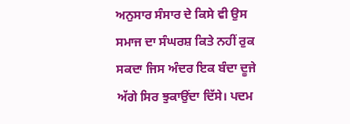ਅਨੁਸਾਰ ਸੰਸਾਰ ਦੇ ਕਿਸੇ ਵੀ ਉਸ ਸਮਾਜ ਦਾ ਸੰਘਰਸ਼ ਕਿਤੇ ਨਹੀਂ ਰੁਕ ਸਕਦਾ ਜਿਸ ਅੰਦਰ ਇਕ ਬੰਦਾ ਦੂਜੇ ਅੱਗੇ ਸਿਰ ਝੁਕਾਉਂਦਾ ਦਿੱਸੇ। ਪਦਮ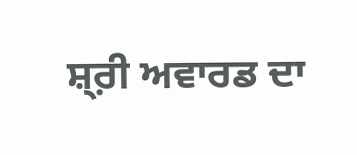ਸ਼੍ਰ਼ੀ ਅਵਾਰਡ ਦਾ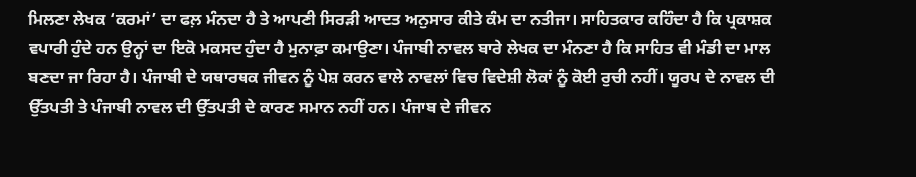ਮਿਲਣਾ ਲੇਖਕ ‘ਕਰਮਾਂ’ ਦਾ ਫਲ਼ ਮੰਨਦਾ ਹੈ ਤੇ ਆਪਣੀ ਸਿਰੜੀ ਆਦਤ ਅਨੁਸਾਰ ਕੀਤੇ ਕੰਮ ਦਾ ਨਤੀਜਾ। ਸਾਹਿਤਕਾਰ ਕਹਿੰਦਾ ਹੈ ਕਿ ਪ੍ਰਕਾਸ਼ਕ ਵਪਾਰੀ ਹੁੰਦੇ ਹਨ ਉਨ੍ਹਾਂ ਦਾ ਇਕੋ ਮਕਸਦ ਹੁੰਦਾ ਹੈ ਮੁਨਾਫ਼ਾ ਕਮਾਉਣਾ। ਪੰਜਾਬੀ ਨਾਵਲ ਬਾਰੇ ਲੇਖਕ ਦਾ ਮੰਨਣਾ ਹੈ ਕਿ ਸਾਹਿਤ ਵੀ ਮੰਡੀ ਦਾ ਮਾਲ ਬਣਦਾ ਜਾ ਰਿਹਾ ਹੈ। ਪੰਜਾਬੀ ਦੇ ਯਥਾਰਥਕ ਜੀਵਨ ਨੂੰ ਪੇਸ਼ ਕਰਨ ਵਾਲੇ ਨਾਵਲਾਂ ਵਿਚ ਵਿਦੇਸ਼ੀ ਲੋਕਾਂ ਨੂੰ ਕੋਈ ਰੁਚੀ ਨਹੀਂ। ਯੂਰਪ ਦੇ ਨਾਵਲ ਦੀ ਉੱਤਪਤੀ ਤੇ ਪੰਜਾਬੀ ਨਾਵਲ ਦੀ ਉੱਤਪਤੀ ਦੇ ਕਾਰਣ ਸਮਾਨ ਨਹੀਂ ਹਨ। ਪੰਜਾਬ ਦੇ ਜੀਵਨ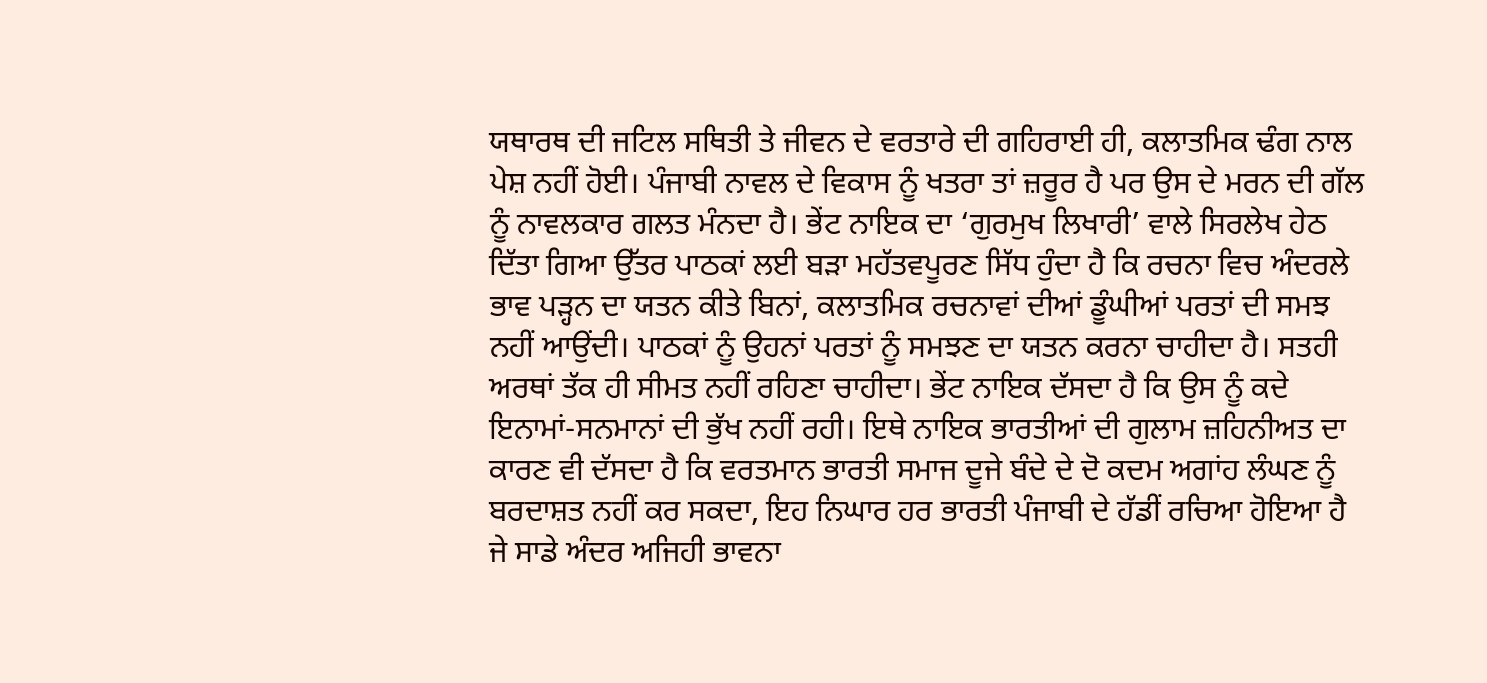ਯਥਾਰਥ ਦੀ ਜਟਿਲ ਸਥਿਤੀ ਤੇ ਜੀਵਨ ਦੇ ਵਰਤਾਰੇ ਦੀ ਗਹਿਰਾਈ ਹੀ, ਕਲਾਤਮਿਕ ਢੰਗ ਨਾਲ ਪੇਸ਼ ਨਹੀਂ ਹੋਈ। ਪੰਜਾਬੀ ਨਾਵਲ ਦੇ ਵਿਕਾਸ ਨੂੰ ਖਤਰਾ ਤਾਂ ਜ਼ਰੂਰ ਹੈ ਪਰ ਉਸ ਦੇ ਮਰਨ ਦੀ ਗੱਲ ਨੂੰ ਨਾਵਲਕਾਰ ਗਲਤ ਮੰਨਦਾ ਹੈ। ਭੇਂਟ ਨਾਇਕ ਦਾ ‘ਗੁਰਮੁਖ ਲਿਖਾਰੀ’ ਵਾਲੇ ਸਿਰਲੇਖ ਹੇਠ ਦਿੱਤਾ ਗਿਆ ਉੱਤਰ ਪਾਠਕਾਂ ਲਈ ਬੜਾ ਮਹੱਤਵਪੂਰਣ ਸਿੱਧ ਹੁੰਦਾ ਹੈ ਕਿ ਰਚਨਾ ਵਿਚ ਅੰਦਰਲੇ ਭਾਵ ਪੜ੍ਹਨ ਦਾ ਯਤਨ ਕੀਤੇ ਬਿਨਾਂ, ਕਲਾਤਮਿਕ ਰਚਨਾਵਾਂ ਦੀਆਂ ਡੂੰਘੀਆਂ ਪਰਤਾਂ ਦੀ ਸਮਝ ਨਹੀਂ ਆਉਂਦੀ। ਪਾਠਕਾਂ ਨੂੰ ਉਹਨਾਂ ਪਰਤਾਂ ਨੂੰ ਸਮਝਣ ਦਾ ਯਤਨ ਕਰਨਾ ਚਾਹੀਦਾ ਹੈ। ਸਤਹੀ ਅਰਥਾਂ ਤੱਕ ਹੀ ਸੀਮਤ ਨਹੀਂ ਰਹਿਣਾ ਚਾਹੀਦਾ। ਭੇਂਟ ਨਾਇਕ ਦੱਸਦਾ ਹੈ ਕਿ ਉਸ ਨੂੰ ਕਦੇ ਇਨਾਮਾਂ-ਸਨਮਾਨਾਂ ਦੀ ਭੁੱਖ ਨਹੀਂ ਰਹੀ। ਇਥੇ ਨਾਇਕ ਭਾਰਤੀਆਂ ਦੀ ਗੁਲਾਮ ਜ਼ਹਿਨੀਅਤ ਦਾ ਕਾਰਣ ਵੀ ਦੱਸਦਾ ਹੈ ਕਿ ਵਰਤਮਾਨ ਭਾਰਤੀ ਸਮਾਜ ਦੂਜੇ ਬੰਦੇ ਦੇ ਦੋ ਕਦਮ ਅਗਾਂਹ ਲੰਘਣ ਨੂੰ ਬਰਦਾਸ਼ਤ ਨਹੀਂ ਕਰ ਸਕਦਾ, ਇਹ ਨਿਘਾਰ ਹਰ ਭਾਰਤੀ ਪੰਜਾਬੀ ਦੇ ਹੱਡੀਂ ਰਚਿਆ ਹੋਇਆ ਹੈ ਜੇ ਸਾਡੇ ਅੰਦਰ ਅਜਿਹੀ ਭਾਵਨਾ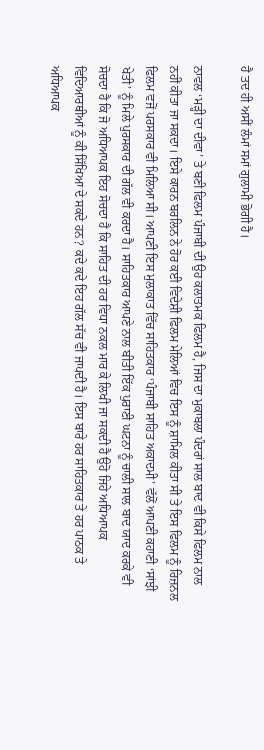ਹੈ ਤਦ ਹੀ ਅਸੀਂ ਲੰਮਾਂ ਸਮਾਂ ਗੁਲਾਮੀ ਭੋਗੀ ਹੈ।

ਨਾਵਲ ‘ਮੜ੍ਹੀ ਦਾ ਦੀਵਾ’ ਤੇ ਬਣੀ ਫਿਲਮ ਪੰਜਾਬੀ ਦੀ ਉਹ ਕਲਾਤਮਕ ਫਿਲਮ ਹੈ, ਜਿਸ ਦਾ ਮੁਕਾਬਲਾ ਪੰਦਰਾਂ ਸਾਲ ਬਾਦ ਵੀ ਕਿਸੇ ਫਿਲਮ ਨਾਲ ਨਹੀਂ ਕੀਤਾ ਜਾ ਸਕਦਾ। ਇਸੇ ਕਾਰਨ ਬਰਲਿਨ ਨੇ ਹੋਰ ਕਈ ਵਿਦੇਸ਼ੀ ਫਿਲਮ ਮੇਲਿਆਂ ਵਿਚ ਇਸ ਨੂੰ ਸ਼ਾਮਿਲ ਕੀਤਾ ਸੀ ਤੇ ਇਸ ਫਿਲਮ ਨੂੰ ਰਿਜ਼ਨਲ ਫਿਲਮ ਵਜੋਂ ਪਰਸਕਾਰ ਵੀ ਮਿਲਿਆ ਸੀ। ਆਪਣੀ ਇਸ ਮੁਲਾਕਾਤ ਵਿੱਚ ਸਾਹਿਤਕਾਰ ‘ਪੰਜਾਬੀ ਸਾਹਿਤ ਅਕਾਦਮੀ’ ਵੱਲੋਂ ਆਪਣੀ ਕਹਾਣੀ ‘ਸਾਂਝੀ ਖੇਤੀ’ ਨੂੰ ਮਿਲੇ ਪੁਰਸਕਾਰ ਦੀ ਗੱਲ ਵੀ ਕਰਦਾ ਹੈ। ਸਾਹਿਤਕਾਰ ਆਪਣੇ ਨਾਲ ਬੀਤੀ ਇੱਕ ਪੁਰਾਣੀ ਘਟਨਾ ਨੂੰ ਚਾਲੀ ਸਾਲ ਬਾਦ ਯਾਦ ਕਰਕੇ ਵੀ ਸੋਚਦਾ ਹੈ ਕਿ ਜੋ ਅਧਿਆਪਕ ਇਹ ਸੋਚਦਾ ਹੈ ਕਿ ਸਾਹਿਤ ਦੀ ਹਰ ਵਿਧਾ ਨਕਲ ਮਾਰ ਕੇ ਲਿਖੀ ਜਾ ਸਕਦੀ ਹੈ ਉਹੋ ਜਿਹੇ ਅਧਿਆਪਕ ਵਿਦਿਆਰਥੀਆਂ ਨੂੰ ਕੀ ਸਿੱਖਿਆ ਦੇ ਸਕਦੇ ਹਨ? ਕਦੇ ਕਦੇ ਇਹ ਗੱਲ ਸੱਚ ਵੀ ਜਾਪਦੀ ਹੈ। ਇਸ ਬਾਰੇ ਹਰ ਸਾਹਿਤਕਾਰ ਤੇ ਹਰ ਪਾਠਕ ਤੇ ਅਧਿਆਪਕ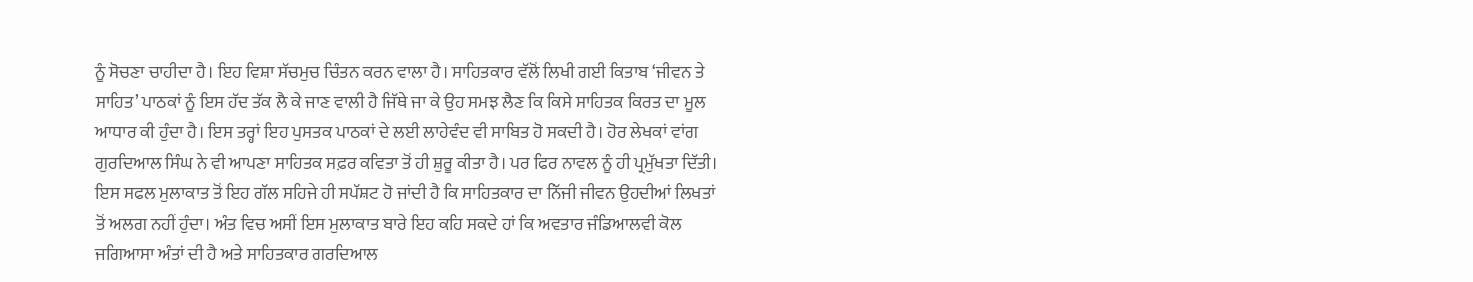ਨੂੰ ਸੋਚਣਾ ਚਾਹੀਦਾ ਹੈ। ਇਹ ਵਿਸ਼ਾ ਸੱਚਮੁਚ ਚਿੰਤਨ ਕਰਨ ਵਾਲਾ ਹੈ। ਸਾਹਿਤਕਾਰ ਵੱਲੋਂ ਲਿਖੀ ਗਈ ਕਿਤਾਬ ‘ਜੀਵਨ ਤੇ ਸਾਹਿਤ’ ਪਾਠਕਾਂ ਨੂੰ ਇਸ ਹੱਦ ਤੱਕ ਲੈ ਕੇ ਜਾਣ ਵਾਲੀ ਹੈ ਜਿੱਥੇ ਜਾ ਕੇ ਉਹ ਸਮਝ ਲੈਣ ਕਿ ਕਿਸੇ ਸਾਹਿਤਕ ਕਿਰਤ ਦਾ ਮੂਲ ਆਧਾਰ ਕੀ ਹੁੰਦਾ ਹੈ। ਇਸ ਤਰ੍ਹਾਂ ਇਹ ਪੁਸਤਕ ਪਾਠਕਾਂ ਦੇ ਲਈ ਲਾਹੇਵੰਦ ਵੀ ਸਾਬਿਤ ਹੋ ਸਕਦੀ ਹੈ। ਹੋਰ ਲੇਖਕਾਂ ਵਾਂਗ ਗੁਰਦਿਆਲ ਸਿੰਘ ਨੇ ਵੀ ਆਪਣਾ ਸਾਹਿਤਕ ਸਫ਼ਰ ਕਵਿਤਾ ਤੋਂ ਹੀ ਸ਼ੁਰੂ ਕੀਤਾ ਹੈ। ਪਰ ਫਿਰ ਨਾਵਲ ਨੂੰ ਹੀ ਪ੍ਰਮੁੱਖਤਾ ਦਿੱਤੀ। ਇਸ ਸਫਲ ਮੁਲਾਕਾਤ ਤੋਂ ਇਹ ਗੱਲ ਸਹਿਜੇ ਹੀ ਸਪੱਸ਼ਟ ਹੋ ਜਾਂਦੀ ਹੈ ਕਿ ਸਾਹਿਤਕਾਰ ਦਾ ਨਿੱਜੀ ਜੀਵਨ ਉਹਦੀਆਂ ਲਿਖਤਾਂ ਤੋਂ ਅਲਗ ਨਹੀਂ ਹੁੰਦਾ। ਅੰਤ ਵਿਚ ਅਸੀਂ ਇਸ ਮੁਲਾਕਾਤ ਬਾਰੇ ਇਹ ਕਹਿ ਸਕਦੇ ਹਾਂ ਕਿ ਅਵਤਾਰ ਜੰਡਿਆਲਵੀ ਕੋਲ ਜਗਿਆਸਾ ਅੰਤਾਂ ਦੀ ਹੈ ਅਤੇ ਸਾਹਿਤਕਾਰ ਗਰਦਿਆਲ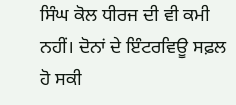ਸਿੰਘ ਕੋਲ ਧੀਰਜ ਦੀ ਵੀ ਕਮੀ ਨਹੀਂ। ਦੋਨਾਂ ਦੇ ਇੰਟਰਵਿਊ ਸਫ਼ਲ ਹੋ ਸਕੀ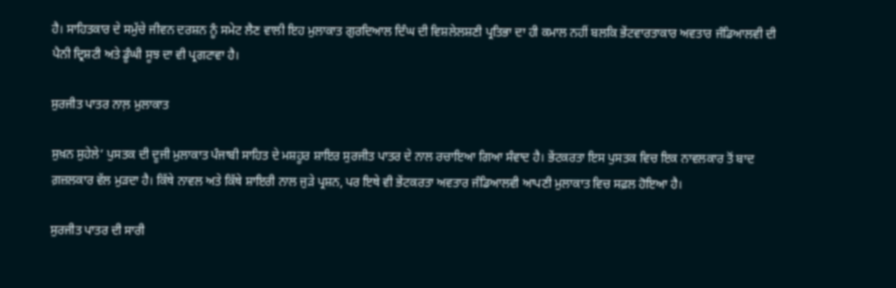ਹੈ। ਸਾਹਿਤਕਾਰ ਦੇ ਸਮੁੱਚੇ ਜੀਵਨ ਦਰਸ਼ਨ ਨੂੰ ਸਮੇਟ ਲੈਣ ਵਾਲੀ ਇਹ ਮੁਲਾਕਾਤ ਗੁਰਦਿਆਲ ਦਿੰਘ ਦੀ ਵਿਸ਼ਲੇਲਸ਼ਣੀ ਪ੍ਰਤਿਭਾ ਦਾ ਹੀ ਕਮਾਲ ਨਹੀਂ ਬਲਕਿ ਭੇਂਟਵਾਰਤਾਕਾਰ ਅਵਤਾਰ ਜੰਡਿਆਲਵੀ ਦੀ ਪੈਨੀ ਦ੍ਰਿਸ਼ਟੀ ਅਤੇ ਡੂੰਘੀ ਸੂਝ ਦਾ ਵੀ ਪ੍ਰਗਟਾਵਾ ਹੈ।

ਸੁਰਜੀਤ ਪਾਤਰ ਨਾਲ਼ ਮੁਲਾਕਾਤ

ਸੁਖ਼ਨ ਸੁਹੇਲੇ’ ਪੁਸਤਕ ਦੀ ਦੂਜੀ ਮੁਲਾਕਾਤ ਪੰਜਾਬੀ ਸਾਹਿਤ ਦੇ ਮਸ਼ਹੂਰ ਸ਼ਾਇਰ ਸੁਰਜੀਤ ਪਾਤਰ ਦੇ ਨਾਲ ਰਚਾਇਆ ਗਿਆ ਸੰਵਾਦ ਹੈ। ਭੇਂਟਕਰਤਾ ਇਸ ਪੁਸਤਕ ਵਿਚ ਇਕ ਨਾਵਲਕਾਰ ਤੋਂ ਬਾਦ ਗ਼ਜ਼ਲਕਾਰ ਵੱਲ ਮੁੜਦਾ ਹੈ। ਕਿੱਥੇ ਨਾਵਲ ਅਤੇ ਕਿੱਥੇ ਸ਼ਾਇਰੀ ਨਾਲ ਜੁੜੇ ਪ੍ਰਸ਼ਨ, ਪਰ ਇਥੇ ਵੀ ਭੇਂਟਕਰਤਾ ਅਵਤਾਰ ਜੰਡਿਆਲਵੀ ਆਪਣੀ ਮੁਲਾਕਾਤ ਵਿਚ ਸਫ਼ਲ ਹੋਇਆ ਹੈ।

ਸੁਰਜੀਤ ਪਾਤਰ ਦੀ ਸਾਰੀ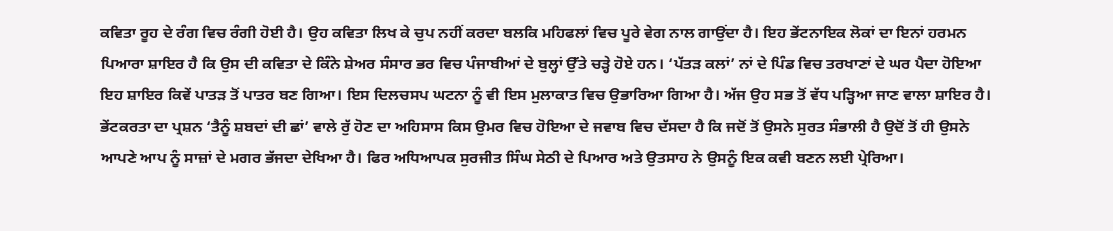ਕਵਿਤਾ ਰੂਹ ਦੇ ਰੰਗ ਵਿਚ ਰੰਗੀ ਹੋਈ ਹੈ। ਉਹ ਕਵਿਤਾ ਲਿਖ ਕੇ ਚੁਪ ਨਹੀਂ ਕਰਦਾ ਬਲਕਿ ਮਹਿਫਲਾਂ ਵਿਚ ਪੂਰੇ ਵੇਗ ਨਾਲ ਗਾਉਂਦਾ ਹੈ। ਇਹ ਭੇਂਟਨਾਇਕ ਲੋਕਾਂ ਦਾ ਇਨਾਂ ਹਰਮਨ ਪਿਆਰਾ ਸ਼ਾਇਰ ਹੈ ਕਿ ਉਸ ਦੀ ਕਵਿਤਾ ਦੇ ਕਿੰਨੇ ਸ਼ੇਅਰ ਸੰਸਾਰ ਭਰ ਵਿਚ ਪੰਜਾਬੀਆਂ ਦੇ ਬੁਲ੍ਹਾਂ ਉੱਤੇ ਚੜ੍ਹੇ ਹੋਏ ਹਨ। ‘ਪੱਤੜ ਕਲਾਂ’ ਨਾਂ ਦੇ ਪਿੰਡ ਵਿਚ ਤਰਖਾਣਾਂ ਦੇ ਘਰ ਪੈਦਾ ਹੋਇਆ ਇਹ ਸ਼ਾਇਰ ਕਿਵੇਂ ਪਾਤੜ ਤੋਂ ਪਾਤਰ ਬਣ ਗਿਆ। ਇਸ ਦਿਲਚਸਪ ਘਟਨਾ ਨੂੰ ਵੀ ਇਸ ਮੁਲਾਕਾਤ ਵਿਚ ਉਭਾਰਿਆ ਗਿਆ ਹੈ। ਅੱਜ ਉਹ ਸਭ ਤੋਂ ਵੱਧ ਪੜ੍ਹਿਆ ਜਾਣ ਵਾਲਾ ਸ਼ਾਇਰ ਹੈ। ਭੇਂਟਕਰਤਾ ਦਾ ਪ੍ਰਸ਼ਨ ‘ਤੈਨੂੰ ਸ਼ਬਦਾਂ ਦੀ ਛਾਂ’ ਵਾਲੇ ਰੁੱ ਹੋਣ ਦਾ ਅਹਿਸਾਸ ਕਿਸ ਉਮਰ ਵਿਚ ਹੋਇਆ ਦੇ ਜਵਾਬ ਵਿਚ ਦੱਸਦਾ ਹੈ ਕਿ ਜਦੋਂ ਤੋਂ ਉਸਨੇ ਸੁਰਤ ਸੰਭਾਲੀ ਹੈ ਉਦੋਂ ਤੋਂ ਹੀ ਉਸਨੇ ਆਪਣੇ ਆਪ ਨੂੰ ਸਾਜ਼ਾਂ ਦੇ ਮਗਰ ਭੱਜਦਾ ਦੇਖਿਆ ਹੈ। ਫਿਰ ਅਧਿਆਪਕ ਸੁਰਜੀਤ ਸਿੰਘ ਸੇਠੀ ਦੇ ਪਿਆਰ ਅਤੇ ਉਤਸਾਹ ਨੇ ਉਸਨੂੰ ਇਕ ਕਵੀ ਬਣਨ ਲਈ ਪ੍ਰੇਰਿਆ।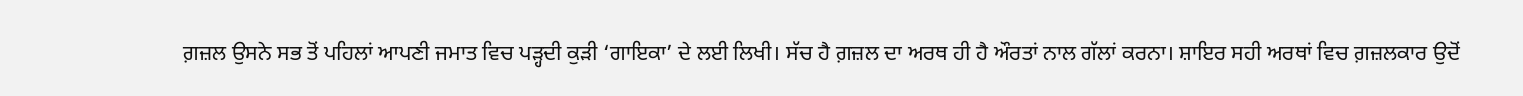ਗ਼ਜ਼ਲ ਉਸਨੇ ਸਭ ਤੋਂ ਪਹਿਲਾਂ ਆਪਣੀ ਜਮਾਤ ਵਿਚ ਪੜ੍ਹਦੀ ਕੁੜੀ ‘ਗਾਇਕਾ’ ਦੇ ਲਈ ਲਿਖੀ। ਸੱਚ ਹੈ ਗ਼ਜ਼ਲ ਦਾ ਅਰਥ ਹੀ ਹੈ ਔਰਤਾਂ ਨਾਲ ਗੱਲਾਂ ਕਰਨਾ। ਸ਼ਾਇਰ ਸਹੀ ਅਰਥਾਂ ਵਿਚ ਗ਼ਜ਼ਲਕਾਰ ਉਦੋਂ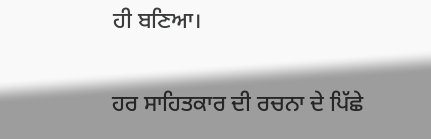ਹੀ ਬਣਿਆ।

ਹਰ ਸਾਹਿਤਕਾਰ ਦੀ ਰਚਨਾ ਦੇ ਪਿੱਛੇ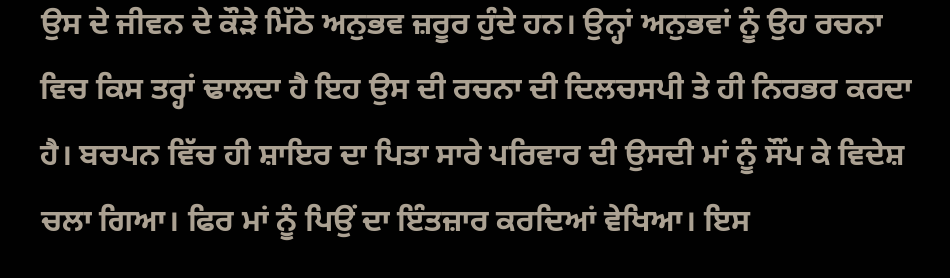ਉਸ ਦੇ ਜੀਵਨ ਦੇ ਕੌੜੇ ਮਿੱਠੇ ਅਨੁਭਵ ਜ਼ਰੂਰ ਹੁੰਦੇ ਹਨ। ਉਨ੍ਹਾਂ ਅਨੁਭਵਾਂ ਨੂੰ ਉਹ ਰਚਨਾ ਵਿਚ ਕਿਸ ਤਰ੍ਹਾਂ ਢਾਲਦਾ ਹੈ ਇਹ ਉਸ ਦੀ ਰਚਨਾ ਦੀ ਦਿਲਚਸਪੀ ਤੇ ਹੀ ਨਿਰਭਰ ਕਰਦਾ ਹੈ। ਬਚਪਨ ਵਿੱਚ ਹੀ ਸ਼ਾਇਰ ਦਾ ਪਿਤਾ ਸਾਰੇ ਪਰਿਵਾਰ ਦੀ ਉਸਦੀ ਮਾਂ ਨੂੰ ਸੌਂਪ ਕੇ ਵਿਦੇਸ਼ ਚਲਾ ਗਿਆ। ਫਿਰ ਮਾਂ ਨੂੰ ਪਿਉਂ ਦਾ ਇੰਤਜ਼ਾਰ ਕਰਦਿਆਂ ਵੇਖਿਆ। ਇਸ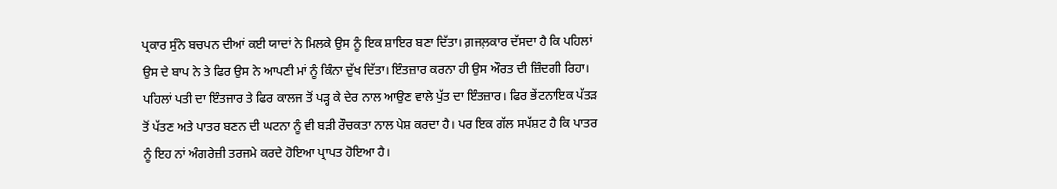ਪ੍ਰਕਾਰ ਸੁੰਨੇ ਬਚਪਨ ਦੀਆਂ ਕਈ ਯਾਦਾਂ ਨੇ ਮਿਲਕੇ ਉਸ ਨੂੰ ਇਕ ਸ਼ਾਇਰ ਬਣਾ ਦਿੱਤਾ। ਗ਼ਜਲ਼ਕਾਰ ਦੱਸਦਾ ਹੈ ਕਿ ਪਹਿਲਾਂ ਉਸ ਦੇ ਬਾਪ ਨੇ ਤੇ ਫਿਰ ਉਸ ਨੇ ਆਪਣੀ ਮਾਂ ਨੂੰ ਕਿੰਨਾ ਦੁੱਖ ਦਿੱਤਾ। ਇੰਤਜ਼ਾਰ ਕਰਨਾ ਹੀ ਉਸ ਔਰਤ ਦੀ ਜ਼ਿੰਦਗੀ ਰਿਹਾ। ਪਹਿਲਾਂ ਪਤੀ ਦਾ ਇੰਤਜਾਰ ਤੇ ਫਿਰ ਕਾਲਜ ਤੋਂ ਪੜ੍ਹ ਕੇ ਦੇਰ ਨਾਲ ਆਉਣ ਵਾਲੇ ਪੁੱਤ ਦਾ ਇੰਤਜ਼ਾਰ। ਫਿਰ ਭੇਂਟਨਾਇਕ ਪੱਤੜ ਤੋਂ ਪੱਤਣ ਅਤੇ ਪਾਤਰ ਬਣਨ ਦੀ ਘਟਨਾ ਨੂੰ ਵੀ ਬੜੀ ਰੌਚਕਤਾ ਨਾਲ ਪੇਸ਼ ਕਰਦਾ ਹੈ। ਪਰ ਇਕ ਗੱਲ ਸਪੱਸ਼ਟ ਹੈ ਕਿ ਪਾਤਰ ਨੂੰ ਇਹ ਨਾਂ ਅੰਗਰੇਜ਼ੀ ਤਰਜਮੇ ਕਰਦੇ ਹੋਇਆ ਪ੍ਰਾਪਤ ਹੋਇਆ ਹੈ।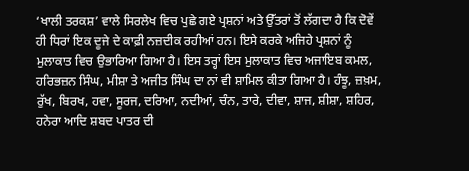‘ਖਾਲੀ ਤਰਕਸ਼’ ਵਾਲੇ ਸਿਰਲੇਖ ਵਿਚ ਪੁਛੇ ਗਏ ਪ੍ਰਸ਼ਨਾਂ ਅਤੇ ਉੱਤਰਾਂ ਤੋਂ ਲੱਗਦਾ ਹੈ ਕਿ ਦੋਵੇਂ ਹੀ ਧਿਰਾਂ ਇਕ ਦੂਜੇ ਦੇ ਕਾਫ਼ੀ ਨਜ਼ਦੀਕ ਰਹੀਆਂ ਹਨ। ਇਸੇ ਕਰਕੇ ਅਜਿਹੇ ਪ੍ਰਸ਼ਨਾਂ ਨੂੰ ਮੁਲਾਕਾਤ ਵਿਚ ਉਭਾਰਿਆ ਗਿਆ ਹੈ। ਇਸ ਤਰ੍ਹਾਂ ਇਸ ਮੁਲਾਕਾਤ ਵਿਚ ਅਜਾਇਬ ਕਮਲ, ਹਰਿਭਜ਼ਨ ਸਿੰਘ, ਮੀਸ਼ਾ ਤੇ ਅਜੀਤ ਸਿੰਘ ਦਾ ਨਾਂ ਵੀ ਸ਼ਾਮਿਲ ਕੀਤਾ ਗਿਆ ਹੈ। ਹੰਝੂ, ਜ਼ਖ਼ਮ, ਰੁੱਖ, ਬਿਰਖ, ਹਵਾ, ਸੂਰਜ, ਦਰਿਆ, ਨਦੀਆਂ, ਚੰਨ, ਤਾਰੇ, ਦੀਵਾ, ਸ਼ਾਜ, ਸ਼ੀਸ਼ਾ, ਸ਼ਹਿਰ, ਹਨੇਰਾ ਆਦਿ ਸ਼ਬਦ ਪਾਤਰ ਦੀ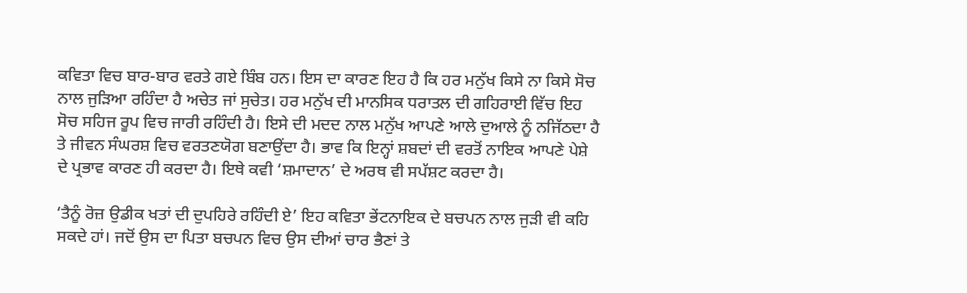ਕਵਿਤਾ ਵਿਚ ਬਾਰ-ਬਾਰ ਵਰਤੇ ਗਏ ਬਿੰਬ ਹਨ। ਇਸ ਦਾ ਕਾਰਣ ਇਹ ਹੈ ਕਿ ਹਰ ਮਨੁੱਖ ਕਿਸੇ ਨਾ ਕਿਸੇ ਸੋਚ ਨਾਲ ਜੁੜਿਆ ਰਹਿੰਦਾ ਹੈ ਅਚੇਤ ਜਾਂ ਸੁਚੇਤ। ਹਰ ਮਨੁੱਖ ਦੀ ਮਾਨਸਿਕ ਧਰਾਤਲ ਦੀ ਗਹਿਰਾਈ ਵਿੱਚ ਇਹ ਸੋਚ ਸਹਿਜ ਰੂਪ ਵਿਚ ਜਾਰੀ ਰਹਿੰਦੀ ਹੈ। ਇਸੇ ਦੀ ਮਦਦ ਨਾਲ ਮਨੁੱਖ ਆਪਣੇ ਆਲੇ ਦੁਆਲੇ ਨੂੰ ਨਜਿੱਠਦਾ ਹੈ ਤੇ ਜੀਵਨ ਸੰਘਰਸ਼ ਵਿਚ ਵਰਤਣਯੋਗ ਬਣਾਉਂਦਾ ਹੈ। ਭਾਵ ਕਿ ਇਨ੍ਹਾਂ ਸ਼ਬਦਾਂ ਦੀ ਵਰਤੋਂ ਨਾਇਕ ਆਪਣੇ ਪੇਸ਼ੇ ਦੇ ਪ੍ਰਭਾਵ ਕਾਰਣ ਹੀ ਕਰਦਾ ਹੈ। ਇਥੇ ਕਵੀ ‘ਸ਼ਮਾਦਾਨ’ ਦੇ ਅਰਥ ਵੀ ਸਪੱਸ਼ਟ ਕਰਦਾ ਹੈ।

‘ਤੈਨੂੰ ਰੋਜ਼ ਉਡੀਕ ਖਤਾਂ ਦੀ ਦੁਪਹਿਰੇ ਰਹਿੰਦੀ ਏ’ ਇਹ ਕਵਿਤਾ ਭੇਂਟਨਾਇਕ ਦੇ ਬਚਪਨ ਨਾਲ ਜੁੜੀ ਵੀ ਕਹਿ ਸਕਦੇ ਹਾਂ। ਜਦੋਂ ਉਸ ਦਾ ਪਿਤਾ ਬਚਪਨ ਵਿਚ ਉਸ ਦੀਆਂ ਚਾਰ ਭੈਣਾਂ ਤੇ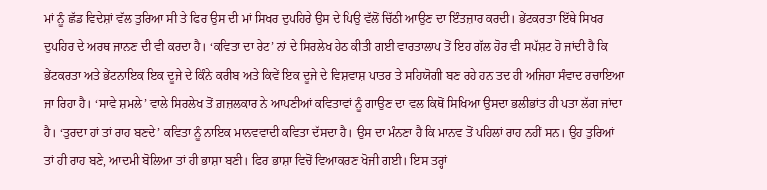ਮਾਂ ਨੂੰ ਛੱਡ ਵਿਦੇਸ਼ਾਂ ਵੱਲ ਤੁਰਿਆ ਸੀ ਤੇ ਫਿਰ ਉਸ ਦੀ ਮਾਂ ਸਿਖਰ ਦੁਪਹਿਰੇ ਉਸ ਦੇ ਪਿਉ ਵੱਲੋਂ ਚਿੱਠੀ ਆਉਣ ਦਾ ਇੰਤਜ਼ਾਰ ਕਰਦੀ। ਭੇਂਟਕਰਤਾ ਇੱਥੇ ਸਿਖਰ ਦੁਪਹਿਰ ਦੇ ਅਰਥ ਜਾਨਣ ਦੀ ਵੀ ਕਰਦਾ ਹੈ। ‘ਕਵਿਤਾ ਦਾ ਰੇਟ’ ਨਾਂ ਦੇ ਸਿਰਲੇਖ ਹੇਠ ਕੀਤੀ ਗਈ ਵਾਰਤਾਲਾਪ ਤੋਂ ਇਹ ਗੱਲ ਹੋਰ ਵੀ ਸਪੱਸ਼ਟ ਹੋ ਜਾਂਦੀ ਹੈ ਕਿ ਭੇਂਟਕਰਤਾ ਅਤੇ ਭੇਂਟਨਾਇਕ ਇਕ ਦੂਜੇ ਦੇ ਕਿੰਨੇ ਕਰੀਬ ਅਤੇ ਕਿਵੇਂ ਇਕ ਦੂਜੇ ਦੇ ਵਿਸ਼ਵਾਸ਼ ਪਾਤਰ ਤੇ ਸਹਿਯੋਗੀ ਬਣ ਰਹੇ ਹਨ ਤਦ ਹੀ ਅਜਿਹਾ ਸੰਵਾਦ ਰਚਾਇਆ ਜਾ ਰਿਹਾ ਹੈ। ‘ਸਾਵੇ ਸ਼ਮਲੇ’ ਵਾਲੇ ਸਿਰਲੇਖ ਤੋਂ ਗ਼ਜ਼ਲਕਾਰ ਨੇ ਆਪਣੀਆਂ ਕਵਿਤਾਵਾਂ ਨੂੰ ਗਾਉਣ ਦਾ ਵਲ ਕਿਥੋਂ ਸਿਖਿਆ ਉਸਦਾ ਭਲੀਭਾਂਤ ਹੀ ਪਤਾ ਲੱਗ ਜਾਂਦਾ ਹੈ। ‘ਤੁਰਦਾ ਹਾਂ ਤਾਂ ਰਾਹ ਬਣਦੇ’ ਕਵਿਤਾ ਨੂੰ ਨਾਇਕ ਮਾਨਵਵਾਦੀ ਕਵਿਤਾ ਦੱਸਦਾ ਹੈ। ਉਸ ਦਾ ਮੰਨਣਾ ਹੈ ਕਿ ਮਾਨਵ ਤੋਂ ਪਹਿਲਾਂ ਰਾਹ ਨਹੀਂ ਸਨ। ਉਹ ਤੁਰਿਆਂ ਤਾਂ ਹੀ ਰਾਹ ਬਣੇ, ਆਦਮੀ ਬੋਲਿਆ ਤਾਂ ਹੀ ਭਾਸ਼ਾ ਬਣੀ। ਫਿਰ ਭਾਸ਼ਾ ਵਿਚੋਂ ਵਿਆਕਰਣ ਖੋਜੀ ਗਈ। ਇਸ ਤਰ੍ਹਾਂ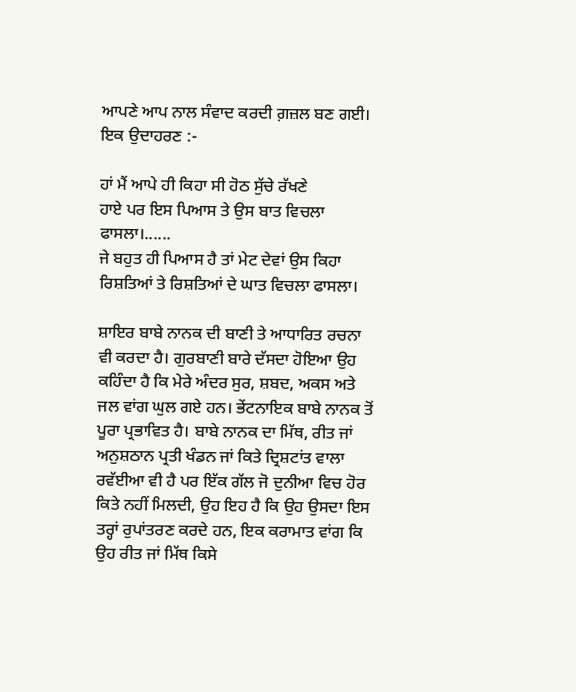ਆਪਣੇ ਆਪ ਨਾਲ ਸੰਵਾਦ ਕਰਦੀ ਗ਼ਜ਼ਲ ਬਣ ਗਈ। ਇਕ ਉਦਾਹਰਣ :-

ਹਾਂ ਮੈਂ ਆਪੇ ਹੀ ਕਿਹਾ ਸੀ ਹੋਠ ਸੁੱਚੇ ਰੱਖਣੇ
ਹਾਏ ਪਰ ਇਸ ਪਿਆਸ ਤੇ ਉਸ ਬਾਤ ਵਿਚਲਾ ਫਾਸਲਾ।......
ਜੇ ਬਹੁਤ ਹੀ ਪਿਆਸ ਹੈ ਤਾਂ ਮੇਟ ਦੇਵਾਂ ਉਸ ਕਿਹਾ
ਰਿਸ਼ਤਿਆਂ ਤੇ ਰਿਸ਼ਤਿਆਂ ਦੇ ਘਾਤ ਵਿਚਲਾ ਫਾਸਲਾ।

ਸ਼ਾਇਰ ਬਾਬੇ ਨਾਨਕ ਦੀ ਬਾਣੀ ਤੇ ਆਧਾਰਿਤ ਰਚਨਾ ਵੀ ਕਰਦਾ ਹੈ। ਗੁਰਬਾਣੀ ਬਾਰੇ ਦੱਸਦਾ ਹੋਇਆ ਉਹ ਕਹਿੰਦਾ ਹੈ ਕਿ ਮੇਰੇ ਅੰਦਰ ਸੁਰ, ਸ਼ਬਦ, ਅਕਸ ਅਤੇ ਜਲ ਵਾਂਗ ਘੁਲ ਗਏ ਹਨ। ਭੇਂਟਨਾਇਕ ਬਾਬੇ ਨਾਨਕ ਤੋਂ ਪੂਰਾ ਪ੍ਰਭਾਵਿਤ ਹੈ। ਬਾਬੇ ਨਾਨਕ ਦਾ ਮਿੱਥ, ਰੀਤ ਜਾਂ ਅਨੁਸ਼ਠਾਨ ਪ੍ਰਤੀ ਖੰਡਨ ਜਾਂ ਕਿਤੇ ਦ੍ਰਿਸ਼ਟਾਂਤ ਵਾਲਾ ਰਵੱਈਆ ਵੀ ਹੈ ਪਰ ਇੱਕ ਗੱਲ ਜੋ ਦੁਨੀਆ ਵਿਚ ਹੋਰ ਕਿਤੇ ਨਹੀਂ ਮਿਲਦੀ, ਉਹ ਇਹ ਹੈ ਕਿ ਉਹ ਉਸਦਾ ਇਸ ਤਰ੍ਹਾਂ ਰੁਪਾਂਤਰਣ ਕਰਦੇ ਹਨ, ਇਕ ਕਰਾਮਾਤ ਵਾਂਗ ਕਿ ਉਹ ਰੀਤ ਜਾਂ ਮਿੱਥ ਕਿਸੇ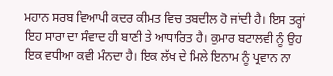ਮਹਾਨ ਸਰਬ ਵਿਆਪੀ ਕਦਰ ਕੀਮਤ ਵਿਚ ਤਬਦੀਲ ਹੋ ਜਾਂਦੀ ਹੈ। ਇਸ ਤਰ੍ਹਾਂ ਇਹ ਸਾਰਾ ਦਾ ਸੰਵਾਦ ਹੀ ਬਾਣੀ ਤੇ ਆਧਾਰਿਤ ਹੈ। ਕੁਮਾਰ ਬਟਾਲਵੀ ਨੂੰ ਉਹ ਇਕ ਵਧੀਆ ਕਵੀ ਮੰਨਦਾ ਹੈ। ਇਕ ਲੱਖ ਦੇ ਮਿਲੇ ਇਨਾਮ ਨੂੰ ਪ੍ਰਵਾਨ ਨਾ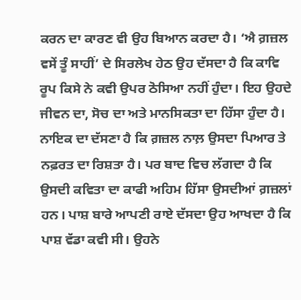ਕਰਨ ਦਾ ਕਾਰਣ ਵੀ ਉਹ ਬਿਆਨ ਕਰਦਾ ਹੈ। ‘ਐ ਗ਼ਜ਼ਲ ਵਸੇਂ ਤੂੰ ਸਾਹੀਂ’ ਦੇ ਸਿਰਲੇਖ ਹੇਠ ਉਹ ਦੱਸਦਾ ਹੈ ਕਿ ਕਾਵਿ ਰੂਪ ਕਿਸੇ ਨੇ ਕਵੀ ਉਪਰ ਠੋਸਿਆ ਨਹੀਂ ਹੁੰਦਾ। ਇਹ ਉਹਦੇ ਜੀਵਨ ਦਾ, ਸੋਚ ਦਾ ਅਤੇ ਮਾਨਸਿਕਤਾ ਦਾ ਹਿੱਸਾ ਹੁੰਦਾ ਹੈ। ਨਾਇਕ ਦਾ ਦੱਸਣਾ ਹੈ ਕਿ ਗ਼ਜ਼ਲ ਨਾਲ਼ ਉਸਦਾ ਪਿਆਰ ਤੇ ਨਫ਼ਰਤ ਦਾ ਰਿਸ਼ਤਾ ਹੈ। ਪਰ ਬਾਦ ਵਿਚ ਲੱਗਦਾ ਹੈ ਕਿ ਉਸਦੀ ਕਵਿਤਾ ਦਾ ਕਾਫੀ ਅਹਿਮ ਹਿੱਸਾ ਉਸਦੀਆਂ ਗ਼ਜ਼ਲਾਂ ਹਨ। ਪਾਸ਼ ਬਾਰੇ ਆਪਣੀ ਰਾਏ ਦੱਸਦਾ ਉਹ ਆਖਦਾ ਹੈ ਕਿ ਪਾਸ਼ ਵੱਡਾ ਕਵੀ ਸੀ। ਉਹਨੇ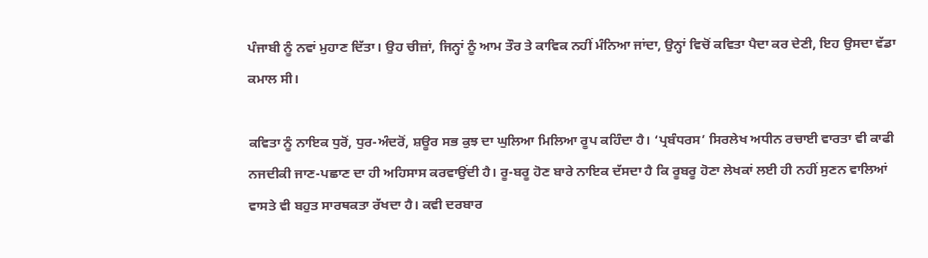ਪੰਜਾਬੀ ਨੂੰ ਨਵਾਂ ਮੁਹਾਣ ਦਿੱਤਾ। ਉਹ ਚੀਜ਼ਾਂ, ਜਿਨ੍ਹਾਂ ਨੂੰ ਆਮ ਤੌਰ ਤੇ ਕਾਵਿਕ ਨਹੀਂ ਮੰਨਿਆ ਜਾਂਦਾ, ਉਨ੍ਹਾਂ ਵਿਚੋਂ ਕਵਿਤਾ ਪੈਦਾ ਕਰ ਦੇਣੀ, ਇਹ ਉਸਦਾ ਵੱਡਾ ਕਮਾਲ ਸੀ।

ਕਵਿਤਾ ਨੂੰ ਨਾਇਕ ਧੁਰੋਂ, ਧੁਰ-ਅੰਦਰੋਂ, ਸ਼ਊਰ ਸਭ ਕੁਝ ਦਾ ਘੁਲਿਆ ਮਿਲਿਆ ਰੂਪ ਕਹਿੰਦਾ ਹੈ। ‘ਪ੍ਰਬੰਧਰਸ’ ਸਿਰਲੇਖ ਅਧੀਨ ਰਚਾਈ ਵਾਰਤਾ ਵੀ ਕਾਫੀ ਨਜਦੀਕੀ ਜਾਣ-ਪਛਾਣ ਦਾ ਹੀ ਅਹਿਸਾਸ ਕਰਵਾਉਂਦੀ ਹੈ। ਰੂ-ਬਰੂ ਹੋਣ ਬਾਰੇ ਨਾਇਕ ਦੱਸਦਾ ਹੈ ਕਿ ਰੂਬਰੂ ਹੋਣਾ ਲੇਖਕਾਂ ਲਈ ਹੀ ਨਹੀਂ ਸੁਣਨ ਵਾਲਿਆਂ ਵਾਸਤੇ ਵੀ ਬਹੁਤ ਸਾਰਥਕਤਾ ਰੱਖਦਾ ਹੈ। ਕਵੀ ਦਰਬਾਰ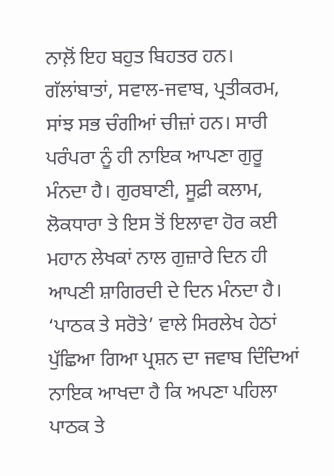ਨਾਲ਼ੋਂ ਇਹ ਬਹੁਤ ਬਿਹਤਰ ਹਨ। ਗੱਲਾਂਬਾਤਾਂ, ਸਵਾਲ-ਜਵਾਬ, ਪ੍ਰਤੀਕਰਮ, ਸਾਂਝ ਸਭ ਚੰਗੀਆਂ ਚੀਜ਼ਾਂ ਹਨ। ਸਾਰੀ ਪਰੰਪਰਾ ਨੂੰ ਹੀ ਨਾਇਕ ਆਪਣਾ ਗੁਰੂ ਮੰਨਦਾ ਹੈ। ਗੁਰਬਾਣੀ, ਸੂਫ਼ੀ ਕਲਾਮ, ਲੋਕਧਾਰਾ ਤੇ ਇਸ ਤੋਂ ਇਲਾਵਾ ਹੋਰ ਕਈ ਮਹਾਨ ਲੇਖਕਾਂ ਨਾਲ ਗੁਜ਼ਾਰੇ ਦਿਨ ਹੀ ਆਪਣੀ ਸ਼ਾਗਿਰਦੀ ਦੇ ਦਿਨ ਮੰਨਦਾ ਹੈ। ‘ਪਾਠਕ ਤੇ ਸਰੋਤੇ’ ਵਾਲੇ ਸਿਰਲੇਖ ਹੇਠਾਂ ਪੁੱਛਿਆ ਗਿਆ ਪ੍ਰਸ਼ਨ ਦਾ ਜਵਾਬ ਦਿੰਦਿਆਂ ਨਾਇਕ ਆਖਦਾ ਹੈ ਕਿ ਅਪਣਾ ਪਹਿਲਾ ਪਾਠਕ ਤੇ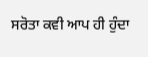ਸਰੋਤਾ ਕਵੀ ਆਪ ਹੀ ਹੁੰਦਾ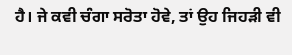ਹੈ। ਜੇ ਕਵੀ ਚੰਗਾ ਸਰੋਤਾ ਹੋਵੇ, ਤਾਂ ਉਹ ਜਿਹੜੀ ਵੀ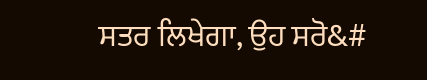ਸਤਰ ਲਿਖੇਗਾ, ਉਹ ਸਰੋ&#